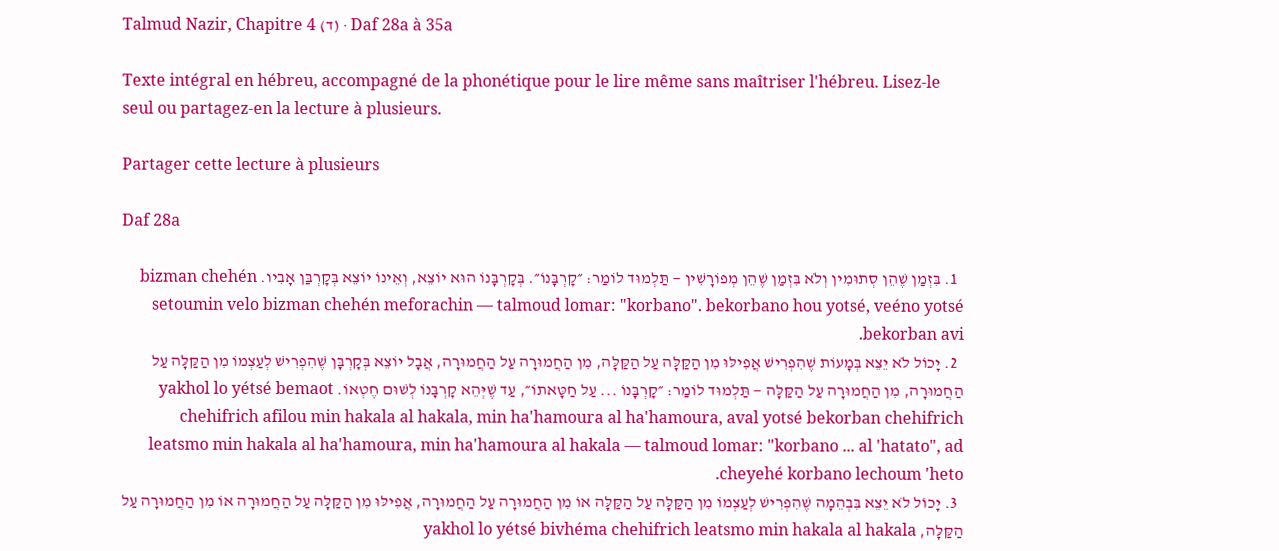Talmud Nazir, Chapitre 4 (ד) · Daf 28a à 35a

Texte intégral en hébreu, accompagné de la phonétique pour le lire même sans maîtriser l'hébreu. Lisez-le seul ou partagez-en la lecture à plusieurs.

Partager cette lecture à plusieurs

Daf 28a

  1. בִּזְמַן שֶׁהֵן סְתוּמִין וְלֹא בִּזְמַן שֶׁהֵן מְפוֹרָשִׁין — תַּלְמוּד לוֹמַר: ״קׇרְבָּנוֹ״. בְּקׇרְבָּנוֹ הוּא יוֹצֵא, וְאֵינוֹ יוֹצֵא בְּקׇרְבַּן אָבִיו. bizman chehén setoumin velo bizman chehén meforachin — talmoud lomar: "korbano". bekorbano hou yotsé, veéno yotsé bekorban avi.
  2. יָכוֹל לֹא יֵצֵא בְּמָעוֹת שֶׁהִפְרִישׁ אֲפִילּוּ מִן הַקַּלָּה עַל הַקַּלָּה, מִן הַחֲמוּרָה עַל הַחֲמוּרָה, אֲבָל יוֹצֵא בְּקׇרְבָּן שֶׁהִפְרִישׁ לְעַצְמוֹ מִן הַקַּלָּה עַל הַחֲמוּרָה, מִן הַחֲמוּרָה עַל הַקַּלָּה — תַּלְמוּד לוֹמַר: ״קׇרְבָּנוֹ ... עַל חַטָּאתוֹ״, עַד שֶׁיְּהֵא קׇרְבָּנוֹ לְשׁוּם חֶטְאוֹ. yakhol lo yétsé bemaot chehifrich afilou min hakala al hakala, min ha'hamoura al ha'hamoura, aval yotsé bekorban chehifrich leatsmo min hakala al ha'hamoura, min ha'hamoura al hakala — talmoud lomar: "korbano ... al 'hatato", ad cheyehé korbano lechoum 'heto.
  3. יָכוֹל לֹא יֵצֵא בִּבְהֵמָה שֶׁהִפְרִישׁ לְעַצְמוֹ מִן הַקַּלָּה עַל הַקַּלָּה אוֹ מִן הַחֲמוּרָה עַל הַחֲמוּרָה, אֲפִילּוּ מִן הַקַּלָּה עַל הַחֲמוּרָה אוֹ מִן הַחֲמוּרָה עַל הַקַּלָּה, yakhol lo yétsé bivhéma chehifrich leatsmo min hakala al hakala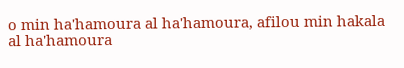o min ha'hamoura al ha'hamoura, afilou min hakala al ha'hamoura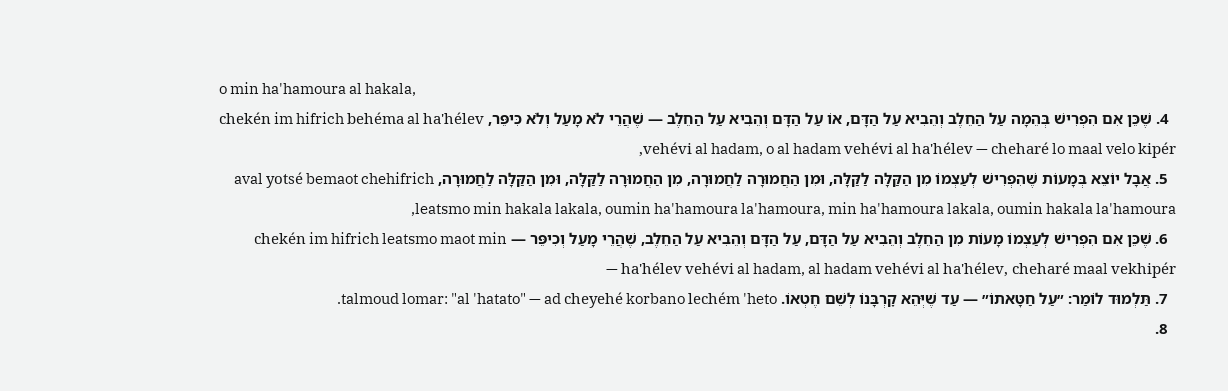o min ha'hamoura al hakala,
  4. שֶׁכֵּן אִם הִפְרִישׁ בְּהֵמָה עַל הַחֵלֶב וְהֵבִיא עַל הַדָּם, אוֹ עַל הַדָּם וְהֵבִיא עַל הַחֵלֶב — שֶׁהֲרֵי לֹא מָעַל וְלֹא כִּיפֵּר, chekén im hifrich behéma al ha'hélev vehévi al hadam, o al hadam vehévi al ha'hélev — cheharé lo maal velo kipér,
  5. אֲבָל יוֹצֵא בְּמָעוֹת שֶׁהִפְרִישׁ לְעַצְמוֹ מִן הַקַּלָּה לַקַּלָּה, וּמִן הַחֲמוּרָה לַחֲמוּרָה, מִן הַחֲמוּרָה לַקַּלָּה, וּמִן הַקַּלָּה לַחֲמוּרָה, aval yotsé bemaot chehifrich leatsmo min hakala lakala, oumin ha'hamoura la'hamoura, min ha'hamoura lakala, oumin hakala la'hamoura,
  6. שֶׁכֵּן אִם הִפְרִישׁ לְעַצְמוֹ מָעוֹת מִן הַחֵלֶב וְהֵבִיא עַל הַדָּם, עַל הַדָּם וְהֵבִיא עַל הַחֵלֶב, שֶׁהֲרֵי מָעַל וְכִיפֵּר — chekén im hifrich leatsmo maot min ha'hélev vehévi al hadam, al hadam vehévi al ha'hélev, cheharé maal vekhipér —
  7. תַּלְמוּד לוֹמַר: ״עַל חַטָּאתוֹ״ — עַד שֶׁיְּהֵא קׇרְבָּנוֹ לְשֵׁם חֶטְאוֹ. talmoud lomar: "al 'hatato" — ad cheyehé korbano lechém 'heto.
  8.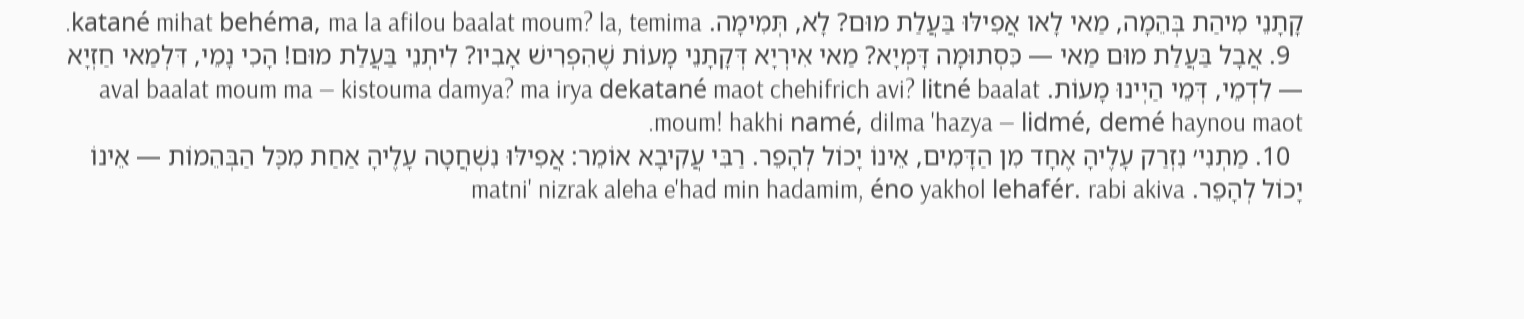קָתָנֵי מִיהַת בְּהֵמָה, מַאי לָאו אֲפִילּוּ בַּעֲלַת מוּם? לָא, תְּמִימָה. katané mihat behéma, ma la afilou baalat moum? la, temima.
  9. אֲבָל בַּעֲלַת מוּם מַאי — כִּסְתוּמָה דָּמְיָא? מַאי אִירְיָא דְּקָתָנֵי מָעוֹת שֶׁהִפְרִישׁ אָבִיו? לִיתְנֵי בַּעֲלַת מוּם! הָכִי נָמֵי, דִּלְמַאי חַזְיָא — לִדְמֵי, דְּמֵי הַיְינוּ מָעוֹת. aval baalat moum ma — kistouma damya? ma irya dekatané maot chehifrich avi? litné baalat moum! hakhi namé, dilma 'hazya — lidmé, demé haynou maot.
  10. מַתְנִי׳ נִזְרַק עָלֶיהָ אֶחָד מִן הַדָּמִים, אֵינוֹ יָכוֹל לְהָפֵר. רַבִּי עֲקִיבָא אוֹמֵר: אֲפִילּוּ נִשְׁחֲטָה עָלֶיהָ אַחַת מִכׇּל הַבְּהֵמוֹת — אֵינוֹ יָכוֹל לְהָפֵר. matni' nizrak aleha e'had min hadamim, éno yakhol lehafér. rabi akiva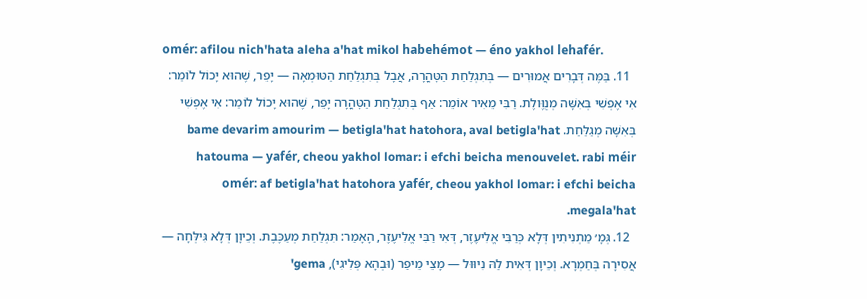omér: afilou nich'hata aleha a'hat mikol habehémot — éno yakhol lehafér.
  11. בַּמֶּה דְּבָרִים אֲמוּרִים — בְּתִגְלַחַת הַטׇּהֳרָה, אֲבָל בְּתִגְלַחַת הַטּוּמְאָה — יָפֵר, שֶׁהוּא יָכוֹל לוֹמַר: אִי אֶפְשִׁי בְּאִשָּׁה מְנֻוֶּולֶת. רַבִּי מֵאִיר אוֹמֵר: אַף בְּתִגְלַחַת הַטׇּהֳרָה יָפֵר, שֶׁהוּא יָכוֹל לוֹמַר: אִי אֶפְשִׁי בְּאִשָּׁה מְגַלַּחַת. bame devarim amourim — betigla'hat hatohora, aval betigla'hat hatouma — yafér, cheou yakhol lomar: i efchi beicha menouvelet. rabi méir omér: af betigla'hat hatohora yafér, cheou yakhol lomar: i efchi beicha megala'hat.
  12. גְּמָ׳ מַתְנִיתִין דְּלָא כְּרַבִּי אֱלִיעֶזֶר, דְּאִי רַבִּי אֱלִיעֶזֶר, הָאָמַר: תִּגְלַחַת מְעַכֶּבֶת. וְכֵיוָן דְּלָא גִּילְּחָה — אֲסִירָה בְּחַמְרָא. וְכֵיוָן דְּאִית לַהּ נִיוּוּל — מָצֵי מֵיפַר (וּבְהָא פְּלִיגִי), gema'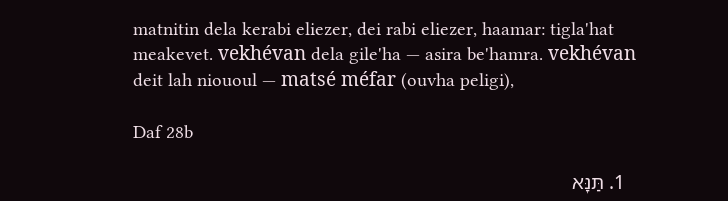matnitin dela kerabi eliezer, dei rabi eliezer, haamar: tigla'hat meakevet. vekhévan dela gile'ha — asira be'hamra. vekhévan deit lah niououl — matsé méfar (ouvha peligi),

Daf 28b

  1. תַּנָּא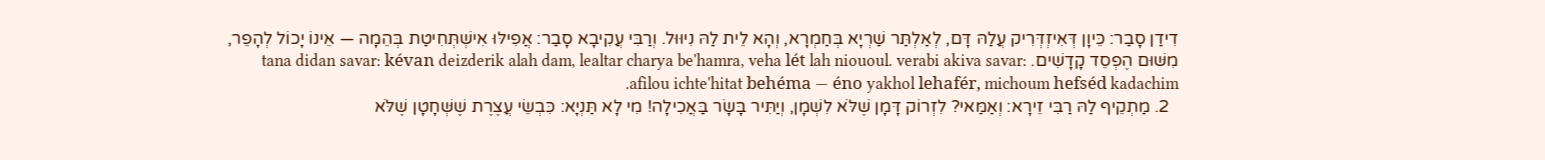דִידַן סָבַר: כֵּיוָן דְּאִיזְדְּרִיק עֲלַהּ דָּם, לְאַלְתַּר שַׁרְיָא בְּחַמְרָא, וְהָא לֵית לַהּ נִיוּוּל. וְרַבִּי עֲקִיבָא סָבַר: אֲפִילּוּ אִישְׁתְּחִיטַת בְּהֵמָה — אֵינוֹ יָכוֹל לְהָפֵר, מִשּׁוּם הֶפְסֵד קָדָשִׁים. tana didan savar: kévan deizderik alah dam, lealtar charya be'hamra, veha lét lah niououl. verabi akiva savar: afilou ichte'hitat behéma — éno yakhol lehafér, michoum hefséd kadachim.
  2. מַתְקֵיף לַהּ רַבִּי זֵירָא: וְאַמַּאי? לִזְרוֹק דָּמָן שֶׁלֹּא לִשְׁמָן, וְיַתִּיר בָּשָׂר בַּאֲכִילָה! מִי לָא תַּנְיָא: כִּבְשֵׂי עֲצֶרֶת שֶׁשְּׁחָטָן שֶׁלֹּא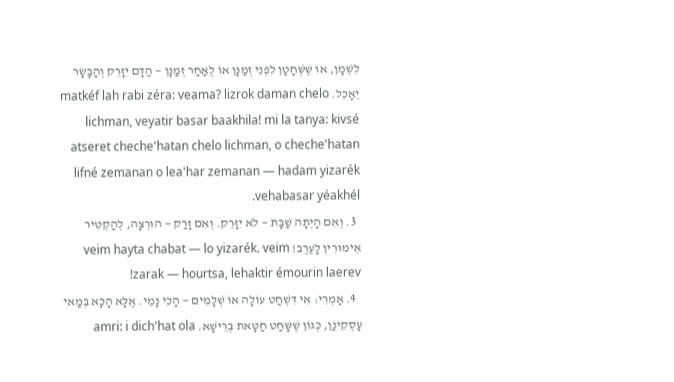לִשְׁמָן, אוֹ שֶׁשְּׁחָטָן לִפְנֵי זְמַנָּן אוֹ לְאַחַר זְמַנָּן — הַדָּם יִזָּרֵק וְהַבָּשָׂר יֵאָכֵל. matkéf lah rabi zéra: veama? lizrok daman chelo lichman, veyatir basar baakhila! mi la tanya: kivsé atseret cheche'hatan chelo lichman, o cheche'hatan lifné zemanan o lea'har zemanan — hadam yizarék vehabasar yéakhél.
  3. וְאִם הָיְתָה שַׁבָּת — לֹא יִזָּרֵק. וְאִם זָרַק — הוּרְצָה, לְהַקְטִיר אֵימוּרִין לָעֶרֶב! veim hayta chabat — lo yizarék. veim zarak — hourtsa, lehaktir émourin laerev!
  4. אָמְרִי: אִי דִּשְׁחַט עוֹלָה אוֹ שְׁלָמִים — הָכִי נָמֵי. אֶלָּא הָכָא בְּמַאי עָסְקִינַן, כְּגוֹן שֶׁשָּׁחַט חַטָּאת בְּרֵישָׁא. amri: i dich'hat ola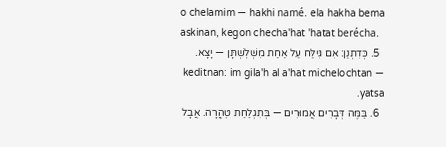o chelamim — hakhi namé. ela hakha bema askinan, kegon checha'hat 'hatat berécha.
  5. כְּדִתְנַן: אִם גִּילַּח עַל אַחַת מִשְּׁלׇשְׁתָּן — יָצָא. keditnan: im gila'h al a'hat michelochtan — yatsa.
  6. בַּמֶּה דְּבָרִים אֲמוּרִים — בְּתִגְלַחַת טׇהֳרָה. אֲבָל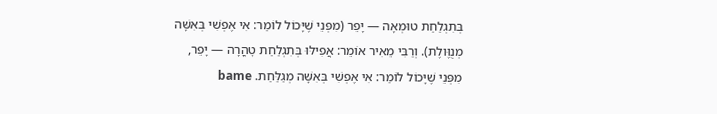בְּתִגְלַחַת טוּמְאָה — יָפֵר (מִפְּנֵי שֶׁיָּכוֹל לוֹמַר: אִי אֶפְשִׁי בְּאִשָּׁה מְנֻוֶּולֶת). וְרַבִּי מֵאִיר אוֹמֵר: אֲפִילּוּ בְּתִגְלַחַת טׇהֳרָה — יָפֵר, מִפְּנֵי שֶׁיָּכוֹל לוֹמַר: אִי אֶפְשִׁי בְּאִשָּׁה מְגַלַּחַת. bame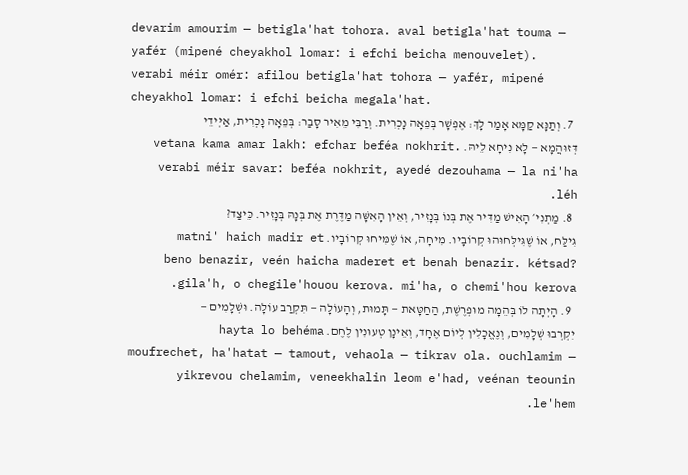devarim amourim — betigla'hat tohora. aval betigla'hat touma — yafér (mipené cheyakhol lomar: i efchi beicha menouvelet). verabi méir omér: afilou betigla'hat tohora — yafér, mipené cheyakhol lomar: i efchi beicha megala'hat.
  7. וְתַנָּא קַמָּא אָמַר לָךְ: אֶפְשָׁר בְּפֵאָה נׇכְרִית. וְרַבִּי מֵאִיר סָבַר: בְּפֵאָה נׇכְרִית, אַיְּידֵי דְּזוּהֲמָא — לָא נִיחָא לֵיהּ. vetana kama amar lakh: efchar beféa nokhrit. verabi méir savar: beféa nokhrit, ayedé dezouhama — la ni'ha léh.
  8. מַתְנִי׳ הָאִישׁ מַדִּיר אֶת בְּנוֹ בְּנָזִיר, וְאֵין הָאִשָּׁה מַדֶּרֶת אֶת בְּנָהּ בְּנָזִיר. כֵּיצַד? גִּילַּח, אוֹ שֶׁגִּילְּחוּהוּ קְרוֹבָיו. מִיחָה, אוֹ שֶׁמִּיחוּ קְרוֹבָיו. matni' haich madir et beno benazir, veén haicha maderet et benah benazir. kétsad? gila'h, o chegile'houou kerova. mi'ha, o chemi'hou kerova.
  9. הָיְתָה לוֹ בְּהֵמָה מוּפְרֶשֶׁת, הַחַטָּאת — תָּמוּת, וְהָעוֹלָה — תִּקְרַב עוֹלָה. וּשְׁלָמִים — יִקְרְבוּ שְׁלָמִים, וְנֶאֱכָלִין לְיוֹם אֶחָד, וְאֵינָן טְעוּנִין לֶחֶם. hayta lo behéma moufrechet, ha'hatat — tamout, vehaola — tikrav ola. ouchlamim — yikrevou chelamim, veneekhalin leom e'had, veénan teounin le'hem.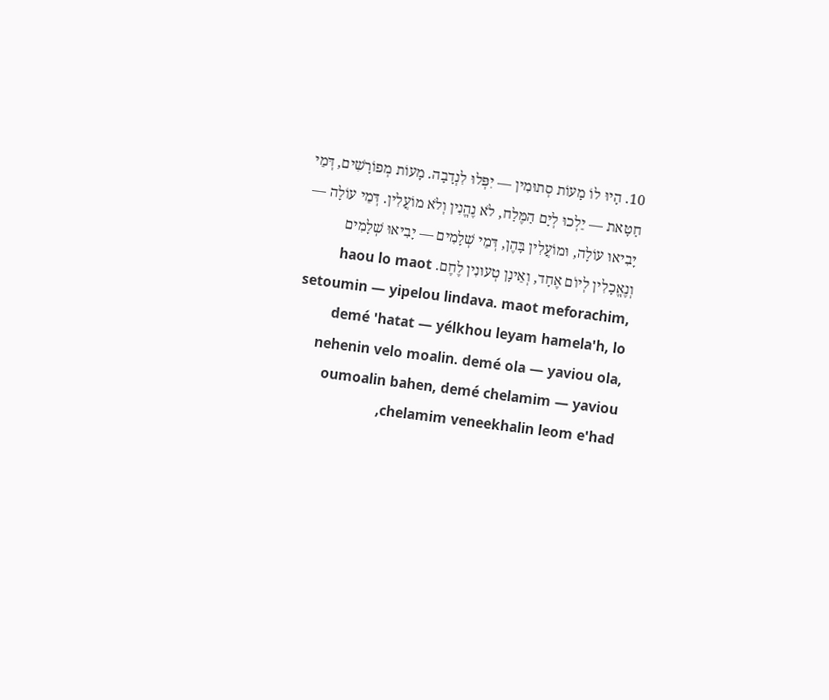10. הָיוּ לוֹ מָעוֹת סְתוּמִין — יִפְּלוּ לִנְדָבָה. מָעוֹת מְפוֹרָשִׁים, דְּמֵי חַטָּאת — יֵלְכוּ לְיָם הַמֶּלַח, לֹא נֶהֱנִין וְלֹא מוֹעֲלִין. דְּמֵי עוֹלָה — יָבִיאוּ עוֹלָה, וּמוֹעֲלִין בָּהֶן, דְּמֵי שְׁלָמִים — יָבִיאוּ שְׁלָמִים וְנֶאֱכָלִין לְיוֹם אֶחָד, וְאֵינָן טְעוּנִין לֶחֶם. haou lo maot setoumin — yipelou lindava. maot meforachim, demé 'hatat — yélkhou leyam hamela'h, lo nehenin velo moalin. demé ola — yaviou ola, oumoalin bahen, demé chelamim — yaviou chelamim veneekhalin leom e'had,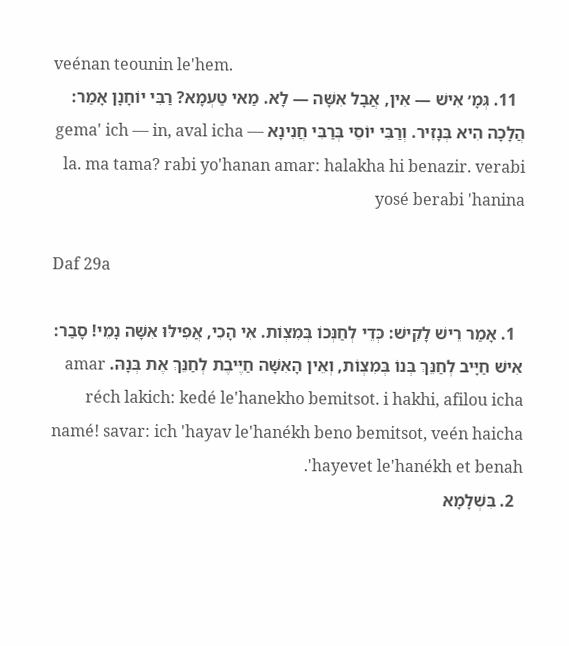veénan teounin le'hem.
  11. גְּמָ׳ אִישׁ — אִין, אֲבָל אִשָּׁה — לָא. מַאי טַעְמָא? רַבִּי יוֹחָנָן אָמַר: הֲלָכָה הִיא בְּנָזִיר. וְרַבִּי יוֹסֵי בְּרַבִּי חֲנִינָא gema' ich — in, aval icha — la. ma tama? rabi yo'hanan amar: halakha hi benazir. verabi yosé berabi 'hanina

Daf 29a

  1. אָמַר רֵישׁ לָקִישׁ: כְּדֵי לְחַנְּכוֹ בְּמִצְוֹת. אִי הָכִי, אֲפִילּוּ אִשָּׁה נָמֵי! סָבַר: אִישׁ חַיָּיב לְחַנֵּךְ בְּנוֹ בְּמִצְוֹת, וְאֵין הָאִשָּׁה חַיֶּיבֶת לְחַנֵּךְ אֶת בְּנָהּ. amar réch lakich: kedé le'hanekho bemitsot. i hakhi, afilou icha namé! savar: ich 'hayav le'hanékh beno bemitsot, veén haicha 'hayevet le'hanékh et benah.
  2. בִּשְׁלָמָא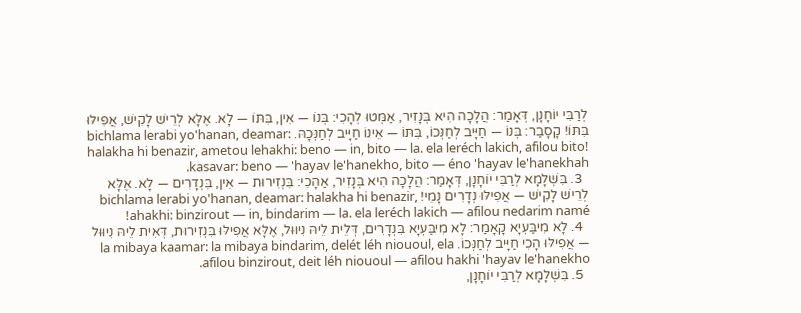לְרַבִּי יוֹחָנָן, דְּאָמַר: הֲלָכָה הִיא בְּנָזִיר, אַמְּטוּ לְהָכִי: בְּנוֹ — אִין, בִּתּוֹ — לָא. אֶלָּא לְרֵישׁ לָקִישׁ, אֲפִילּוּ בִּתּוֹ! קָסָבַר: בְּנוֹ — חַיָּיב לְחַנְּכוֹ, בִּתּוֹ — אֵינוֹ חַיָּיב לְחַנְּכָהּ. bichlama lerabi yo'hanan, deamar: halakha hi benazir, ametou lehakhi: beno — in, bito — la. ela leréch lakich, afilou bito! kasavar: beno — 'hayav le'hanekho, bito — éno 'hayav le'hanekhah.
  3. בִּשְׁלָמָא לְרַבִּי יוֹחָנָן, דְּאָמַר: הֲלָכָה הִיא בְּנָזִיר, אַהָכִי: בִּנְזִירוּת — אִין, בִּנְדָרִים — לָא. אֶלָּא לְרֵישׁ לָקִישׁ — אֲפִילּוּ נְדָרִים נָמֵי! bichlama lerabi yo'hanan, deamar: halakha hi benazir, ahakhi: binzirout — in, bindarim — la. ela leréch lakich — afilou nedarim namé!
  4. לָא מִיבַּעְיָא קָאָמַר: לָא מִיבַּעְיָא בִּנְדָרִים, דְּלֵית לֵיהּ נִיוּוּל, אֶלָּא אֲפִילּוּ בִּנְזִירוּת, דְּאִית לֵיהּ נִיוּוּל — אֲפִילּוּ הָכִי חַיָּיב לְחַנְּכוֹ. la mibaya kaamar: la mibaya bindarim, delét léh niououl, ela afilou binzirout, deit léh niououl — afilou hakhi 'hayav le'hanekho.
  5. בִּשְׁלָמָא לְרַבִּי יוֹחָנָן,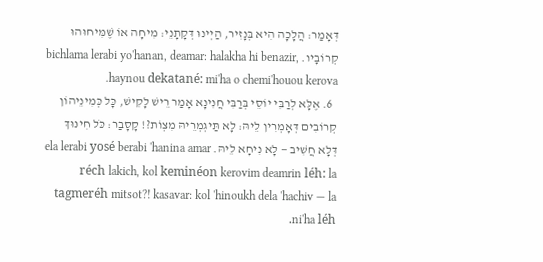דְּאָמַר: הֲלָכָה הִיא בְּנָזִיר, הַיְינוּ דְּקָתָנֵי: מִיחָה אוֹ שֶׁמִּיחוּהוּ קְרוֹבָיו. bichlama lerabi yo'hanan, deamar: halakha hi benazir, haynou dekatané: mi'ha o chemi'houou kerova.
  6. אֶלָּא לְרַבִּי יוֹסֵי בְּרַבִּי חֲנִינָא אָמַר רֵישׁ לָקִישׁ, כׇּל כְּמִינֵיהוֹן קְרוֹבִים דְּאָמְרִין לֵיהּ: לָא תַּיגְמְרֵיהּ מִצְוֹת?! קָסָבַר: כֹּל חִינּוּךְ דְּלָא חֲשִׁיב — לָא נִיחָא לֵיהּ. ela lerabi yosé berabi 'hanina amar réch lakich, kol keminéon kerovim deamrin léh: la tagmeréh mitsot?! kasavar: kol 'hinoukh dela 'hachiv — la ni'ha léh.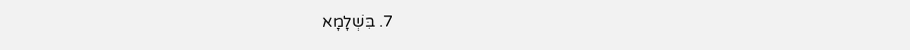7. בִּשְׁלָמָא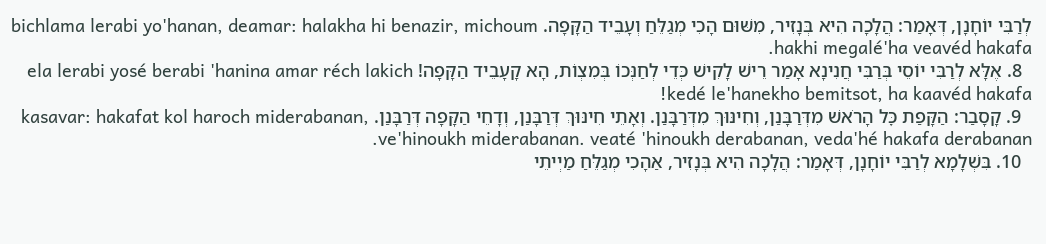לְרַבִּי יוֹחָנָן, דְּאָמַר: הֲלָכָה הִיא בְּנָזִיר, מִשּׁוּם הָכִי מְגַלֵּחַ וְעָבֵיד הַקָּפָה. bichlama lerabi yo'hanan, deamar: halakha hi benazir, michoum hakhi megalé'ha veavéd hakafa.
  8. אֶלָּא לְרַבִּי יוֹסֵי בְּרַבִּי חֲנִינָא אָמַר רֵישׁ לָקִישׁ כְּדֵי לְחַנְּכוֹ בְּמִצְוֹת, הָא קָעָבֵיד הַקָּפָה! ela lerabi yosé berabi 'hanina amar réch lakich kedé le'hanekho bemitsot, ha kaavéd hakafa!
  9. קָסָבַר: הַקָּפַת כׇּל הָרֹאשׁ מִדְּרַבָּנַן, וְחִינּוּךְ מִדְּרַבָּנַן. וְאָתֵי חִינּוּךְ דְּרַבָּנַן, וְדָחֵי הַקָּפָה דְּרַבָּנַן. kasavar: hakafat kol haroch miderabanan, ve'hinoukh miderabanan. veaté 'hinoukh derabanan, veda'hé hakafa derabanan.
  10. בִּשְׁלָמָא לְרַבִּי יוֹחָנָן, דְּאָמַר: הֲלָכָה הִיא בְּנָזִיר, אַהָכִי מְגַלֵּחַ מַיְיתֵי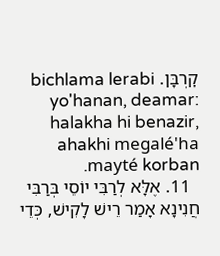קׇרְבָּן. bichlama lerabi yo'hanan, deamar: halakha hi benazir, ahakhi megalé'ha mayté korban.
  11. אֶלָּא לְרַבִּי יוֹסֵי בְּרַבִּי חֲנִינָא אָמַר רֵישׁ לָקִישׁ, כְּדֵי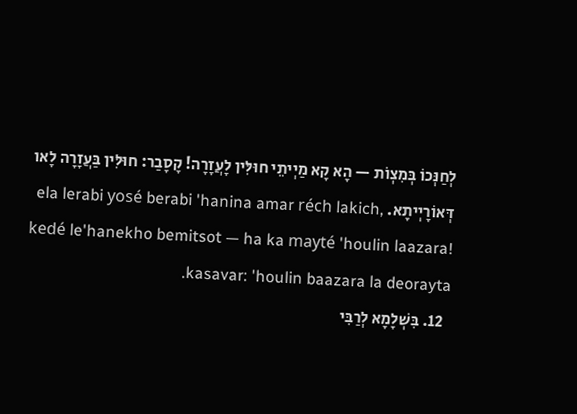לְחַנְּכוֹ בְּמִצְוֹת — הָא קָא מַיְיתֵי חוּלִּין לָעֲזָרָה! קָסָבַר: חוּלִּין בַּעֲזָרָה לָאו דְּאוֹרָיְיתָא. ela lerabi yosé berabi 'hanina amar réch lakich, kedé le'hanekho bemitsot — ha ka mayté 'houlin laazara! kasavar: 'houlin baazara la deorayta.
  12. בִּשְׁלָמָא לְרַבִּי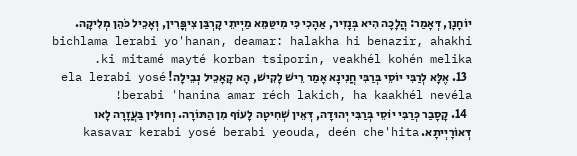יוֹחָנָן, דְּאָמַר: הֲלָכָה הִיא בְּנָזִיר, אַהָכִי כִּי מִיטַּמֵּא מַיְיתֵי קׇרְבַּן צִיפֳּרִין, וְאָכֵיל כֹּהֵן מְלִיקָה. bichlama lerabi yo'hanan, deamar: halakha hi benazir, ahakhi ki mitamé mayté korban tsiporin, veakhél kohén melika.
  13. אֶלָּא לְרַבִּי יוֹסֵי בְּרַבִּי חֲנִינָא אָמַר רֵישׁ לָקִישׁ, הָא קָאָכֵיל נְבֵילָה! ela lerabi yosé berabi 'hanina amar réch lakich, ha kaakhél nevéla!
  14. קָסָבַר כְּרַבִּי יוֹסֵי בְּרַבִּי יְהוּדָה, דְּאֵין שְׁחִיטָה לָעוֹף מִן הַתּוֹרָה. וְחוּלִּין בַּעֲזָרָה לָאו דְּאוֹרָיְיתָא. kasavar kerabi yosé berabi yeouda, deén che'hita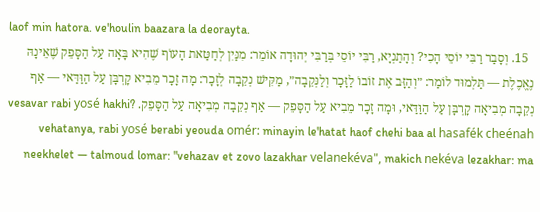laof min hatora. ve'houlin baazara la deorayta.
  15. וְסָבַר רַבִּי יוֹסֵי הָכִי? וְהָתַנְיָא, רַבִּי יוֹסֵי בְּרַבִּי יְהוּדָה אוֹמֵר: מִנַּיִן לְחַטַּאת הָעוֹף שֶׁהִיא בָּאָה עַל הַסָּפֵק שֶׁאֵינָהּ נֶאֱכֶלֶת — תַּלְמוּד לוֹמַר: ״וְהַזָּב אֶת זוֹבוֹ לַזָּכָר וְלַנְּקֵבָה״, מַקִּישׁ נְקֵבָה לְזָכָר: מָה זָכָר מֵבִיא קׇרְבָּן עַל הַוַּדַּאי — אַף נְקֵבָה מְבִיאָה קׇרְבָּן עַל הַוַּדַּאי, וּמָה זָכָר מֵבִיא עַל הַסָּפֵק — אַף נְקֵבָה מְבִיאָה עַל הַסָּפֵק. vesavar rabi yosé hakhi? vehatanya, rabi yosé berabi yeouda omér: minayin le'hatat haof chehi baa al hasafék cheénah neekhelet — talmoud lomar: "vehazav et zovo lazakhar velanekéva", makich nekéva lezakhar: ma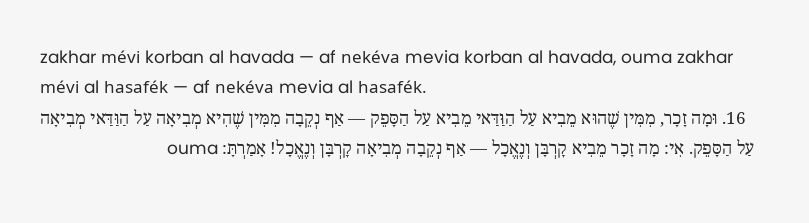zakhar mévi korban al havada — af nekéva mevia korban al havada, ouma zakhar mévi al hasafék — af nekéva mevia al hasafék.
  16. וּמָה זָכָר, מִמִּין שֶׁהוּא מֵבִיא עַל הַוַּדַּאי מֵבִיא עַל הַסָּפֵק — אַף נְקֵבָה מִמִּין שֶׁהִיא מְבִיאָה עַל הַוַּדַּאי מְבִיאָה עַל הַסָּפֵק. אִי: מָה זָכָר מֵבִיא קׇרְבָּן וְנֶאֱכָל — אַף נְקֵבָה מְבִיאָה קׇרְבָּן וְנֶאֱכָל! אָמַרְתָּ: ouma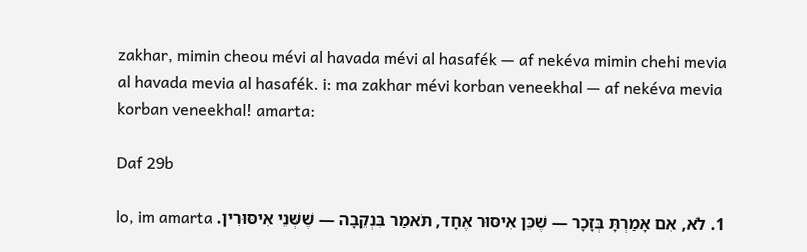zakhar, mimin cheou mévi al havada mévi al hasafék — af nekéva mimin chehi mevia al havada mevia al hasafék. i: ma zakhar mévi korban veneekhal — af nekéva mevia korban veneekhal! amarta:

Daf 29b

  1. לֹא, אִם אָמַרְתָּ בְּזָכָר — שֶׁכֵּן אִיסּוּר אֶחָד, תֹּאמַר בִּנְקֵבָה — שֶׁשְּׁנֵי אִיסּוּרִין. lo, im amarta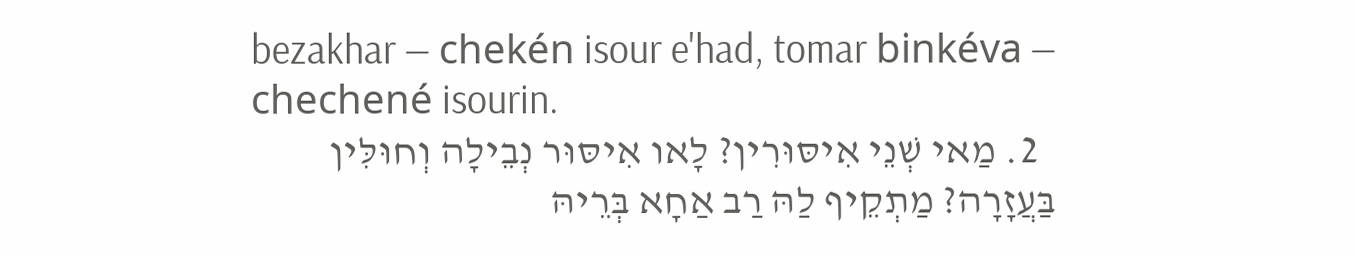bezakhar — chekén isour e'had, tomar binkéva — chechené isourin.
  2. מַאי שְׁנֵי אִיסּוּרִין? לָאו אִיסּוּר נְבֵילָה וְחוּלִּין בַּעֲזָרָה? מַתְקֵיף לַהּ רַב אַחָא בְּרֵיהּ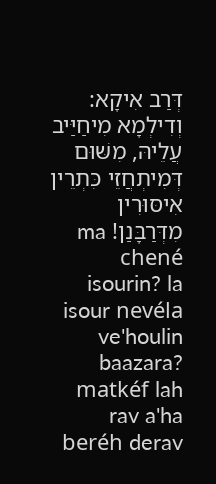דְּרַב אִיקָא: וְדִילְמָא מִיחַיַּיב עֲלֵיהּ, מִשּׁוּם דְּמִיתְחֲזֵי כִּתְרֵין אִיסּוּרִין מִדְּרַבָּנַן! ma chené isourin? la isour nevéla ve'houlin baazara? matkéf lah rav a'ha beréh derav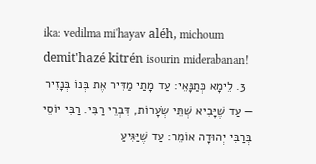ika: vedilma mi'hayav aléh, michoum demit'hazé kitrén isourin miderabanan!
  3. לֵימָא כְּתַנָּאֵי: עַד מָתַי מַדִּיר אֶת בְּנוֹ בְּנָזִיר — עַד שֶׁיָּבִיא שְׁתֵּי שְׂעָרוֹת, דִּבְרֵי רַבִּי. רַבִּי יוֹסֵי בְּרַבִּי יְהוּדָה אוֹמֵר: עַד שֶׁיַּגִּיעַ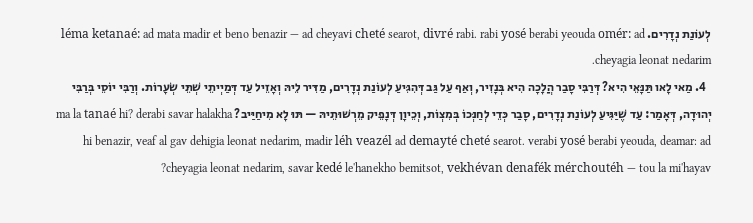לְעוֹנַת נְדָרִים. léma ketanaé: ad mata madir et beno benazir — ad cheyavi cheté searot, divré rabi. rabi yosé berabi yeouda omér: ad cheyagia leonat nedarim.
  4. מַאי לָאו תַּנָּאֵי הִיא? דְּרַבִּי סָבַר הֲלָכָה הִיא בְּנָזִיר, וְאַף עַל גַּב דְּהִגִּיעַ לְעוֹנַת נְדָרִים, מַדִּיר לֵיהּ וְאָזֵיל עַד דְּמַיְיתֵי שְׁתֵּי שְׂעָרוֹת. וְרַבִּי יוֹסֵי בְּרַבִּי יְהוּדָה, דְּאָמַר: עַד שֶׁיַּגִּיעַ לְעוֹנַת נְדָרִים, סָבַר כְּדֵי לְחַנְּכוֹ בְּמִצְוֹת, וְכֵיוָן דְּנָפֵיק מֵרְשׁוּתֵיהּ — תּוּ לָא מִיחַיַּיב? ma la tanaé hi? derabi savar halakha hi benazir, veaf al gav dehigia leonat nedarim, madir léh veazél ad demayté cheté searot. verabi yosé berabi yeouda, deamar: ad cheyagia leonat nedarim, savar kedé le'hanekho bemitsot, vekhévan denafék mérchoutéh — tou la mi'hayav?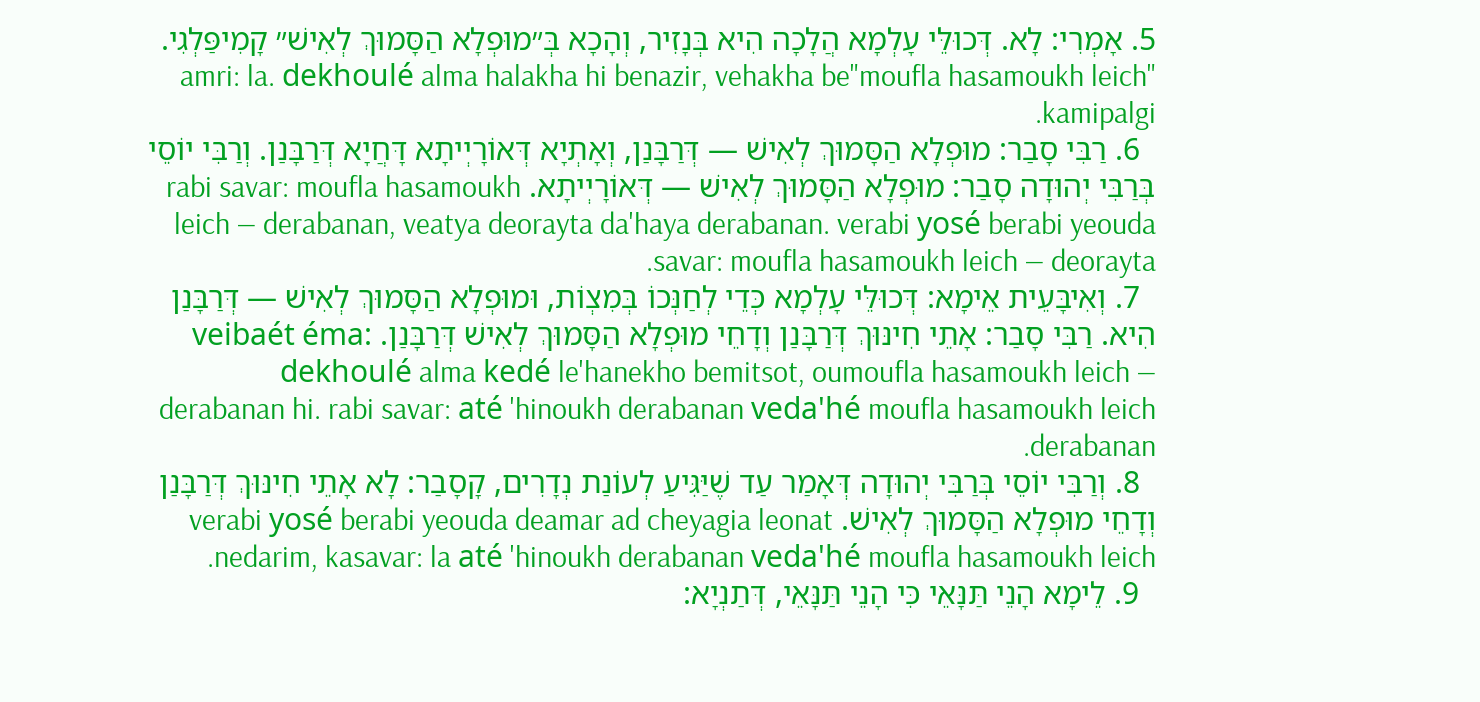5. אָמְרִי: לָא. דְּכוּלֵּי עָלְמָא הֲלָכָה הִיא בְּנָזִיר, וְהָכָא בְּ״מוּפְלָא הַסָּמוּךְ לְאִישׁ״ קָמִיפַּלְגִי. amri: la. dekhoulé alma halakha hi benazir, vehakha be"moufla hasamoukh leich" kamipalgi.
  6. רַבִּי סָבַר: מוּפְלָא הַסָּמוּךְ לְאִישׁ — דְּרַבָּנַן, וְאָתְיָא דְּאוֹרָיְיתָא דָּחֲיָא דְּרַבָּנַן. וְרַבִּי יוֹסֵי בְּרַבִּי יְהוּדָה סָבַר: מוּפְלָא הַסָּמוּךְ לְאִישׁ — דְּאוֹרָיְיתָא. rabi savar: moufla hasamoukh leich — derabanan, veatya deorayta da'haya derabanan. verabi yosé berabi yeouda savar: moufla hasamoukh leich — deorayta.
  7. וְאִיבָּעֵית אֵימָא: דְּכוּלֵּי עָלְמָא כְּדֵי לְחַנְּכוֹ בְּמִצְוֹת, וּמוּפְלָא הַסָּמוּךְ לְאִישׁ — דְּרַבָּנַן הִיא. רַבִּי סָבַר: אָתֵי חִינּוּךְ דְּרַבָּנַן וְדָחֵי מוּפְלָא הַסָּמוּךְ לְאִישׁ דְּרַבָּנַן. veibaét éma: dekhoulé alma kedé le'hanekho bemitsot, oumoufla hasamoukh leich — derabanan hi. rabi savar: até 'hinoukh derabanan veda'hé moufla hasamoukh leich derabanan.
  8. וְרַבִּי יוֹסֵי בְּרַבִּי יְהוּדָה דְּאָמַר עַד שֶׁיַּגִּיעַ לְעוֹנַת נְדָרִים, קָסָבַר: לָא אָתֵי חִינּוּךְ דְּרַבָּנַן וְדָחֵי מוּפְלָא הַסָּמוּךְ לְאִישׁ. verabi yosé berabi yeouda deamar ad cheyagia leonat nedarim, kasavar: la até 'hinoukh derabanan veda'hé moufla hasamoukh leich.
  9. לֵימָא הָנֵי תַּנָּאֵי כִּי הָנֵי תַּנָּאֵי, דְּתַנְיָא: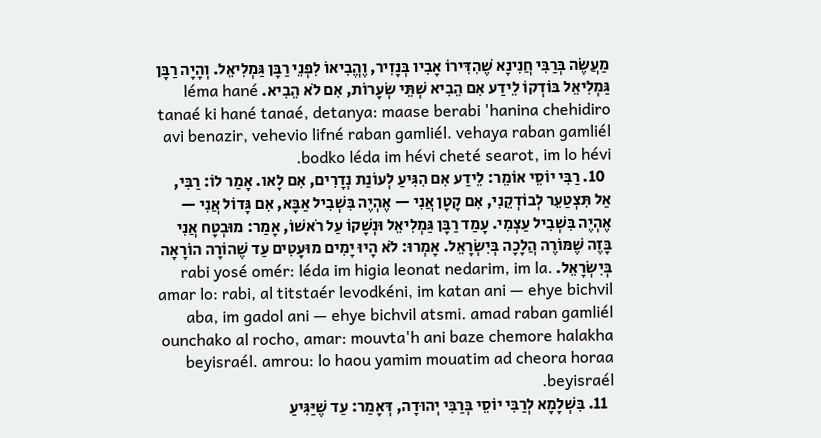מַעֲשֶׂה בְּרַבִּי חֲנִינָא שֶׁהִדִּירוֹ אָבִיו בְּנָזִיר, וֶהֱבִיאוֹ לִפְנֵי רַבָּן גַּמְלִיאֵל. וְהָיָה רַבָּן גַּמְלִיאֵל בּוֹדְקוֹ לֵידַע אִם הֵבִיא שְׁתֵּי שְׂעָרוֹת, אִם לֹא הֵבִיא. léma hané tanaé ki hané tanaé, detanya: maase berabi 'hanina chehidiro avi benazir, vehevio lifné raban gamliél. vehaya raban gamliél bodko léda im hévi cheté searot, im lo hévi.
  10. רַבִּי יוֹסֵי אוֹמֵר: לֵידַע אִם הִגִּיעַ לְעוֹנַת נְדָרִים, אִם לָאו. אָמַר לוֹ: רַבִּי, אַל תִּצְטַעֵר לְבוֹדְקֵנִי, אִם קָטָן אֲנִי — אֶהְיֶה בִּשְׁבִיל אַבָּא, אִם גָּדוֹל אֲנִי — אֶהְיֶה בִּשְׁבִיל עַצְמִי. עָמַד רַבָּן גַּמְלִיאֵל וּנְשָׁקוֹ עַל רֹאשׁוֹ, אָמַר: מוּבְטָח אֲנִי בָּזֶה שֶׁמּוֹרֶה הֲלָכָה בְּיִשְׂרָאֵל. אָמְרוּ: לֹא הָיוּ יָמִים מוּעָטִים עַד שֶׁהוֹרָה הוֹרָאָה בְּיִשְׂרָאֵל. rabi yosé omér: léda im higia leonat nedarim, im la. amar lo: rabi, al titstaér levodkéni, im katan ani — ehye bichvil aba, im gadol ani — ehye bichvil atsmi. amad raban gamliél ounchako al rocho, amar: mouvta'h ani baze chemore halakha beyisraél. amrou: lo haou yamim mouatim ad cheora horaa beyisraél.
  11. בִּשְׁלָמָא לְרַבִּי יוֹסֵי בְּרַבִּי יְהוּדָה, דְּאָמַר: עַד שֶׁיַּגִּיעַ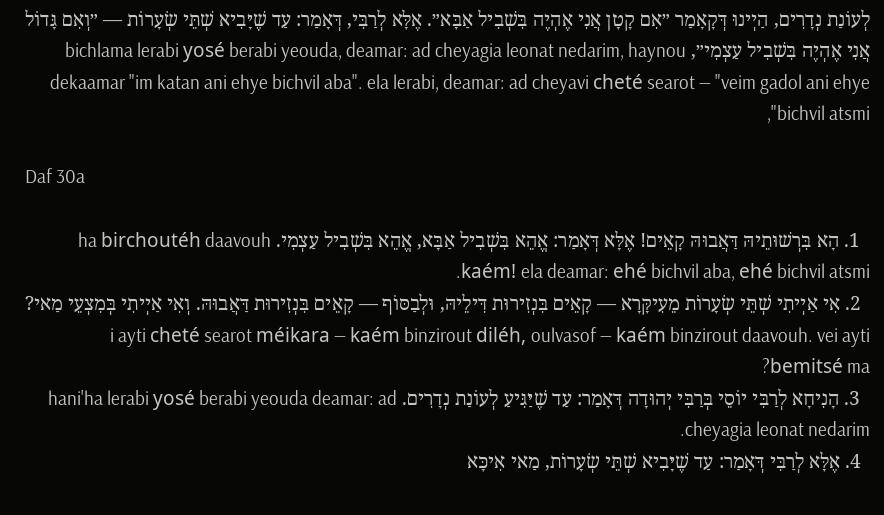לְעוֹנַת נְדָרִים, הַיְינוּ דְּקָאָמַר ״אִם קָטָן אֲנִי אֶהְיֶה בִּשְׁבִיל אַבָּא״. אֶלָּא לְרַבִּי, דְּאָמַר: עַד שֶׁיָּבִיא שְׁתֵּי שְׂעָרוֹת — ״וְאִם גָּדוֹל אֲנִי אֶהְיֶה בִּשְׁבִיל עַצְמִי״, bichlama lerabi yosé berabi yeouda, deamar: ad cheyagia leonat nedarim, haynou dekaamar "im katan ani ehye bichvil aba". ela lerabi, deamar: ad cheyavi cheté searot — "veim gadol ani ehye bichvil atsmi",

Daf 30a

  1. הָא בִּרְשׁוּתֵיהּ דַּאֲבוּהּ קָאֵים! אֶלָּא דְּאָמַר: אֱהֵא בִּשְׁבִיל אַבָּא, אֱהֵא בִּשְׁבִיל עַצְמִי. ha birchoutéh daavouh kaém! ela deamar: ehé bichvil aba, ehé bichvil atsmi.
  2. אִי אַיְיתִי שְׁתֵּי שְׂעָרוֹת מֵעִיקָּרָא — קָאֵים בִּנְזִירוּת דִּילֵיהּ, וּלְבַסּוֹף — קָאֵים בִּנְזִירוּת דַּאֲבוּהּ. וְאִי אַיְיתִי בְּמִצְעֵי מַאי? i ayti cheté searot méikara — kaém binzirout diléh, oulvasof — kaém binzirout daavouh. vei ayti bemitsé ma?
  3. הָנִיחָא לְרַבִּי יוֹסֵי בְּרַבִּי יְהוּדָה דְּאָמַר: עַד שֶׁיַּגִּיעַ לְעוֹנַת נְדָרִים. hani'ha lerabi yosé berabi yeouda deamar: ad cheyagia leonat nedarim.
  4. אֶלָּא לְרַבִּי דְּאָמַר: עַד שֶׁיָּבִיא שְׁתֵּי שְׂעָרוֹת, מַאי אִיכָּא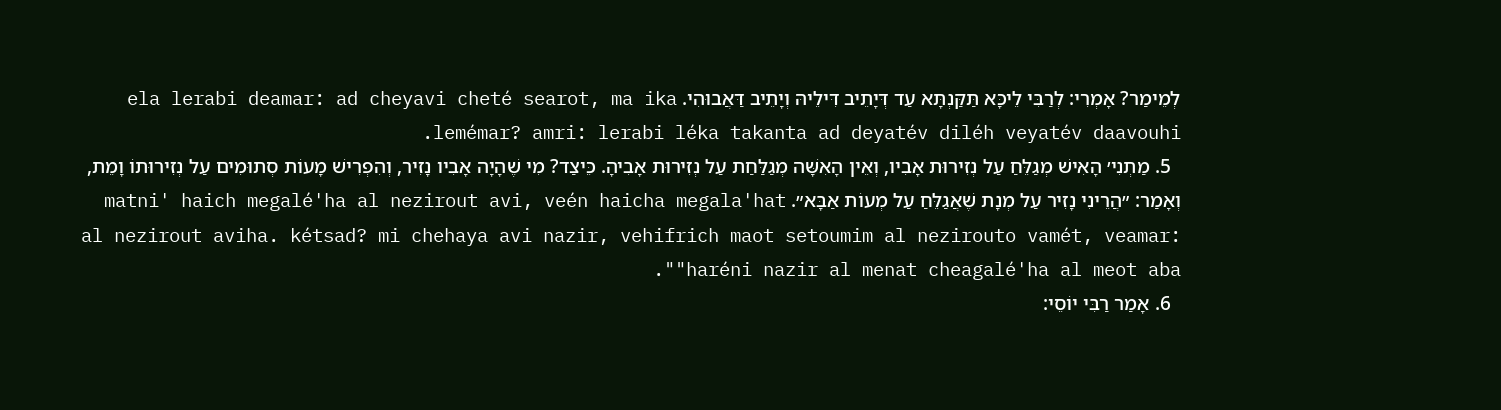לְמֵימַר? אָמְרִי: לְרַבִּי לֵיכָּא תַּקַּנְתָּא עַד דְּיָתֵיב דִּילֵיהּ וְיָתֵיב דַּאֲבוּהִי. ela lerabi deamar: ad cheyavi cheté searot, ma ika lemémar? amri: lerabi léka takanta ad deyatév diléh veyatév daavouhi.
  5. מַתְנִי׳ הָאִישׁ מְגַלֵּחַ עַל נְזִירוּת אָבִיו, וְאֵין הָאִשָּׁה מְגַלַּחַת עַל נְזִירוּת אָבִיהָ. כֵּיצַד? מִי שֶׁהָיָה אָבִיו נָזִיר, וְהִפְרִישׁ מָעוֹת סְתוּמִים עַל נְזִירוּתוֹ וָמֵת, וְאָמַר: ״הֲרֵינִי נָזִיר עַל מְנָת שֶׁאֲגַלֵּחַ עַל מְעוֹת אַבָּא״. matni' haich megalé'ha al nezirout avi, veén haicha megala'hat al nezirout aviha. kétsad? mi chehaya avi nazir, vehifrich maot setoumim al nezirouto vamét, veamar: "haréni nazir al menat cheagalé'ha al meot aba".
  6. אָמַר רַבִּי יוֹסֵי: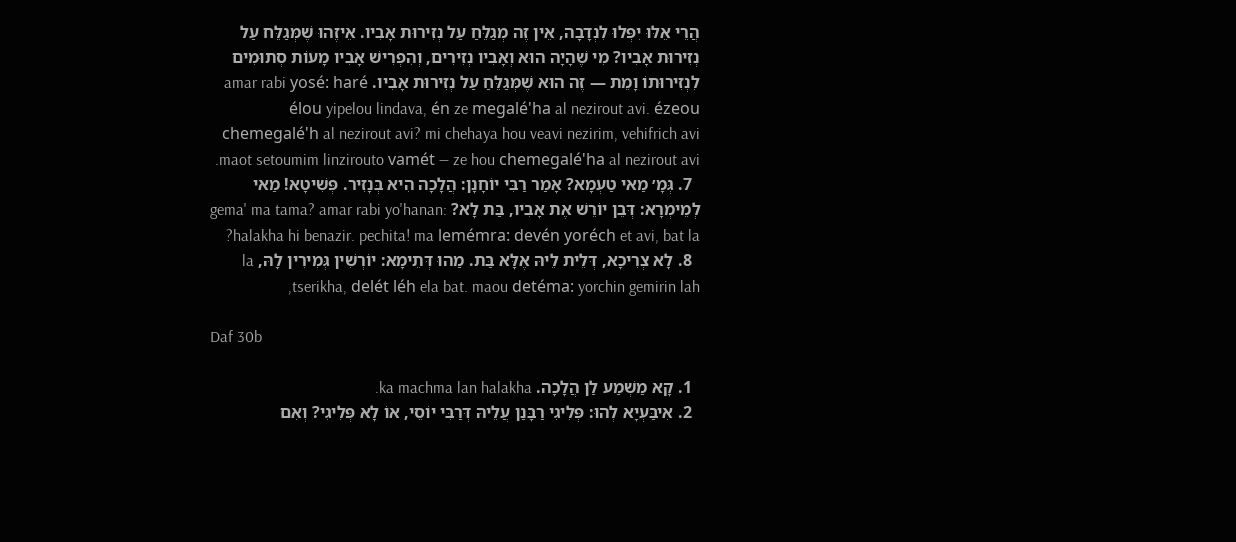הֲרֵי אֵלּוּ יִפְּלוּ לִנְדָבָה, אֵין זֶה מְגַלֵּחַ עַל נְזִירוּת אָבִיו. אֵיזֶהוּ שֶׁמְּגַלֵּח עַל נְזִירוּת אָבִיו? מִי שֶׁהָיָה הוּא וְאָבִיו נְזִירִים, וְהִפְרִישׁ אָבִיו מָעוֹת סְתוּמִים לִנְזִירוּתוֹ וָמֵת — זֶה הוּא שֶׁמְּגַלֵּחַ עַל נְזִירוּת אָבִיו. amar rabi yosé: haré élou yipelou lindava, én ze megalé'ha al nezirout avi. ézeou chemegalé'h al nezirout avi? mi chehaya hou veavi nezirim, vehifrich avi maot setoumim linzirouto vamét — ze hou chemegalé'ha al nezirout avi.
  7. גְּמָ׳ מַאי טַעְמָא? אָמַר רַבִּי יוֹחָנָן: הֲלָכָה הִיא בְּנָזִיר. פְּשִׁיטָא! מַאי לְמֵימְרָא: דְּבֵן יוֹרֵשׁ אֶת אָבִיו, בַּת לָא? gema' ma tama? amar rabi yo'hanan: halakha hi benazir. pechita! ma lemémra: devén yoréch et avi, bat la?
  8. לָא צְרִיכָא, דְּלֵית לֵיהּ אֶלָּא בַּת. מַהוּ דְּתֵימָא: יוֹרְשִׁין גְּמִירִין לָהּ, la tserikha, delét léh ela bat. maou detéma: yorchin gemirin lah,

Daf 30b

  1. קָא מַשְׁמַע לַן הֲלָכָה. ka machma lan halakha.
  2. אִיבַּעְיָא לְהוּ: פְּלִיגִי רַבָּנַן עֲלֵיהּ דְּרַבִּי יוֹסֵי, אוֹ לָא פְּלִיגִי? וְאִם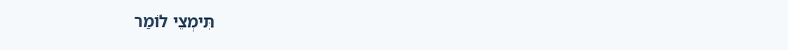תִּימְצֵי לוֹמַר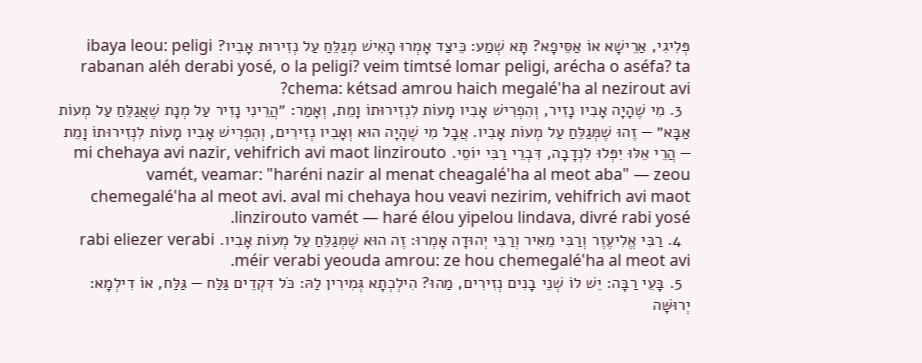פְּלִיגִי, אַרֵישָׁא אוֹ אַסֵּיפָא? תָּא שְׁמַע: כֵּיצַד אָמְרוּ הָאִישׁ מְגַלֵּחַ עַל נְזִירוּת אָבִיו? ibaya leou: peligi rabanan aléh derabi yosé, o la peligi? veim timtsé lomar peligi, arécha o aséfa? ta chema: kétsad amrou haich megalé'ha al nezirout avi?
  3. מִי שֶׁהָיָה אָבִיו נָזִיר, וְהִפְרִישׁ אָבִיו מָעוֹת לִנְזִירוּתוֹ וָמֵת, וְאָמַר: ״הֲרֵינִי נָזִיר עַל מְנָת שֶׁאֲגַלֵּחַ עַל מְעוֹת אַבָּא״ — זֶהוּ שֶׁמְּגַלֵּחַ עַל מְעוֹת אָבִיו. אֲבָל מִי שֶׁהָיָה הוּא וְאָבִיו נְזִירִים, וְהִפְרִישׁ אָבִיו מָעוֹת לִנְזִירוּתוֹ וָמֵת — הֲרֵי אֵלּוּ יִפְּלוּ לִנְדָבָה, דִּבְרֵי רַבִּי יוֹסֵי. mi chehaya avi nazir, vehifrich avi maot linzirouto vamét, veamar: "haréni nazir al menat cheagalé'ha al meot aba" — zeou chemegalé'ha al meot avi. aval mi chehaya hou veavi nezirim, vehifrich avi maot linzirouto vamét — haré élou yipelou lindava, divré rabi yosé.
  4. רַבִּי אֱלִיעֶזֶר וְרַבִּי מֵאִיר וְרַבִּי יְהוּדָה אָמְרוּ: זֶה הוּא שֶׁמְּגַלֵּחַ עַל מְעוֹת אָבִיו. rabi eliezer verabi méir verabi yeouda amrou: ze hou chemegalé'ha al meot avi.
  5. בָּעֵי רַבָּה: יֵשׁ לוֹ שְׁנֵי בָנִים נְזִירִים, מַהוּ? הִילְכְתָא גְּמִירִין לַהּ: כֹּל דִּקְדֵים גַּלַּח — גַּלַּח, אוֹ דִילְמָא: יְרוּשָּׁה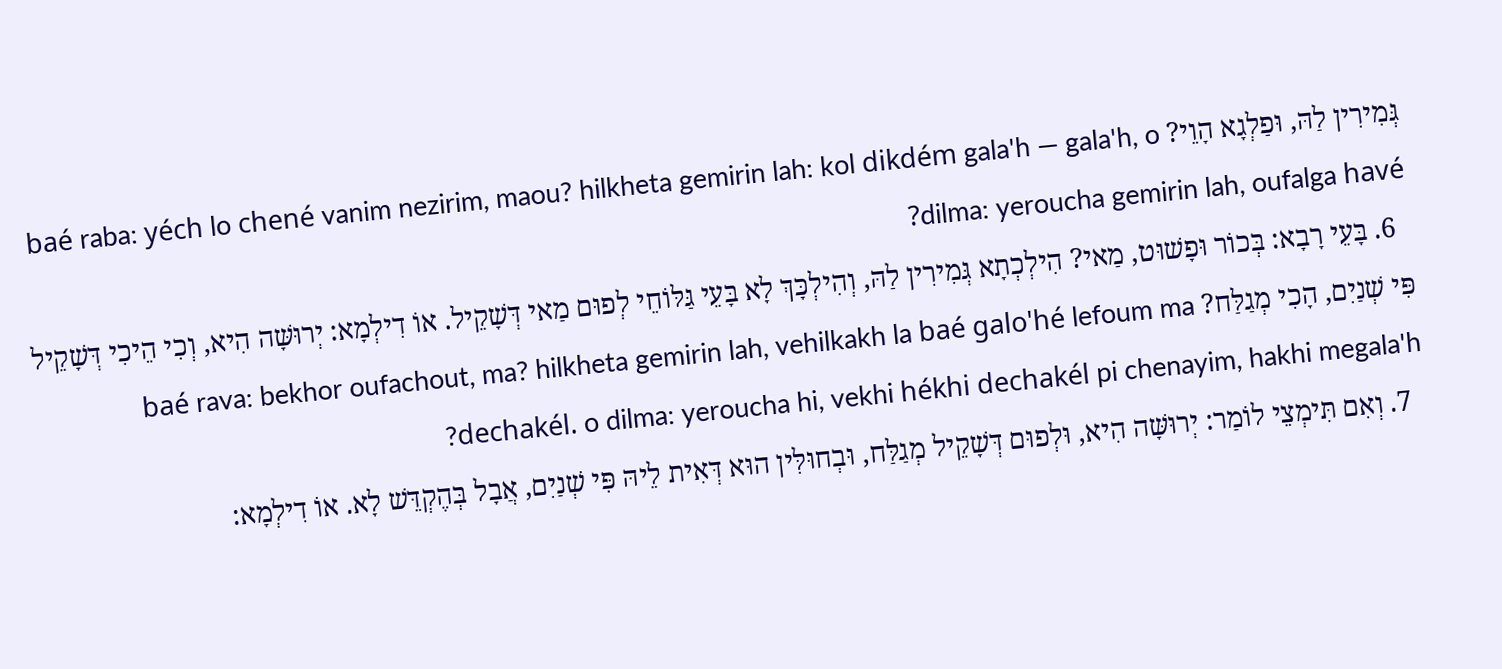גְּמִירִין לַהּ, וּפַלְגָא הָוֵי? baé raba: yéch lo chené vanim nezirim, maou? hilkheta gemirin lah: kol dikdém gala'h — gala'h, o dilma: yeroucha gemirin lah, oufalga havé?
  6. בָּעֵי רָבָא: בְּכוֹר וּפָשׁוּט, מַאי? הִילְכְתָא גְּמִירִין לַהּ, וְהִילְכָּךְ לָא בָּעֵי גַּלּוֹחֵי לְפוּם מַאי דְּשָׁקֵיל. אוֹ דִילְמָא: יְרוּשָּׁה הִיא, וְכִי הֵיכִי דְּשָׁקֵיל פִּי שְׁנַיִם, הָכִי מְגַלַּח? baé rava: bekhor oufachout, ma? hilkheta gemirin lah, vehilkakh la baé galo'hé lefoum ma dechakél. o dilma: yeroucha hi, vekhi hékhi dechakél pi chenayim, hakhi megala'h?
  7. וְאִם תִּימְצֵי לוֹמַר: יְרוּשָּׁה הִיא, וּלְפוּם דְּשָׁקֵיל מְגַלַּח, וּבְחוּלִּין הוּא דְּאִית לֵיהּ פִּי שְׁנַיִם, אֲבָל בְּהֶקְדֵּשׁ לָא. אוֹ דִילְמָא: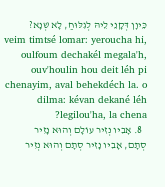כֵּיוָן דְּקָנֵי לֵיהּ לְגִלּוּחַ, לָא שְׁנָא? veim timtsé lomar: yeroucha hi, oulfoum dechakél megala'h, ouv'houlin hou deit léh pi chenayim, aval behekdéch la. o dilma: kévan dekané léh legilou'ha, la chena?
  8. אָבִיו נְזִיר עוֹלָם וְהוּא נָזִיר סְתָם, אָבִיו נָזִיר סְתָם וְהוּא נְזִיר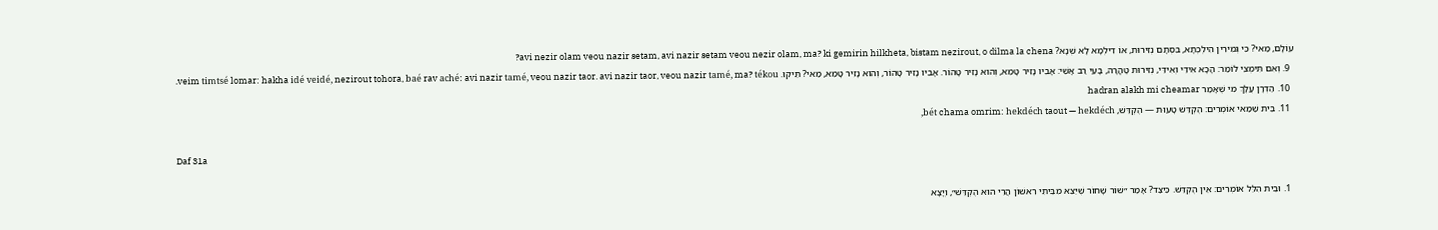עוֹלָם, מַאי? כִּי גְּמִירִין הִילְכְתָא, בִּסְתָם נְזִירוּת, אוֹ דִילְמָא לָא שְׁנָא? avi nezir olam veou nazir setam, avi nazir setam veou nezir olam, ma? ki gemirin hilkheta, bistam nezirout, o dilma la chena?
  9. וְאִם תִּימְצֵי לוֹמַר: הָכָא אִידֵּי וְאִידֵּי, נְזִירוּת טׇהֳרָה, בָּעֵי רַב אָשֵׁי: אָבִיו נָזִיר טָמֵא, וְהוּא נָזִיר טָהוֹר. אָבִיו נָזִיר טָהוֹר, וְהוּא נָזִיר טָמֵא, מַאי? תֵּיקוּ. veim timtsé lomar: hakha idé veidé, nezirout tohora, baé rav aché: avi nazir tamé, veou nazir taor. avi nazir taor, veou nazir tamé, ma? tékou.
  10. הַדְרָן עֲלָךְ מִי שֶׁאָמַר hadran alakh mi cheamar
  11. בֵּית שַׁמַּאי אוֹמְרִים: הֶקְדֵּשׁ טָעוּת — הֶקְדֵּשׁ, bét chama omrim: hekdéch taout — hekdéch,

Daf 31a

  1. וּבֵית הִלֵּל אוֹמְרִים: אֵין הֶקְדֵּשׁ. כֵּיצַד? אָמַר ״שׁוֹר שָׁחוֹר שֶׁיֵּצֵא מִבֵּיתִי רִאשׁוֹן הֲרֵי הוּא הֶקְדֵּשׁ״, וְיָצָא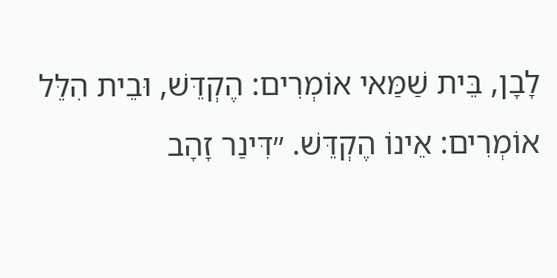לָבָן, בֵּית שַׁמַּאי אוֹמְרִים: הֶקְדֵּשׁ, וּבֵית הִלֵּל אוֹמְרִים: אֵינוֹ הֶקְדֵּשׁ. ״דִּינַר זָהָב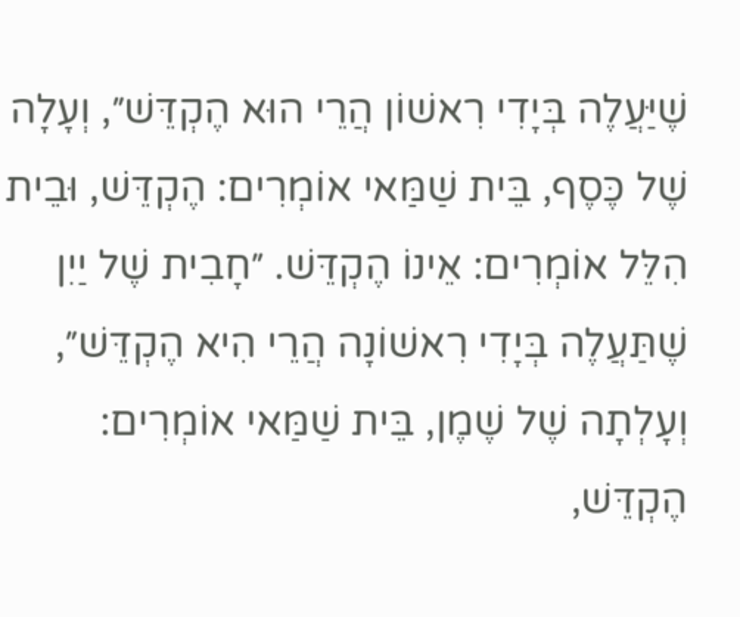שֶׁיַּעֲלֶה בְּיָדִי רִאשׁוֹן הֲרֵי הוּא הֶקְדֵּשׁ״, וְעָלָה שֶׁל כֶּסֶף, בֵּית שַׁמַּאי אוֹמְרִים: הֶקְדֵּשׁ, וּבֵית הִלֵּל אוֹמְרִים: אֵינוֹ הֶקְדֵּשׁ. ״חָבִית שֶׁל יַיִן שֶׁתַּעֲלֶה בְּיָדִי רִאשׁוֹנָה הֲרֵי הִיא הֶקְדֵּשׁ״, וְעָלְתָה שֶׁל שֶׁמֶן, בֵּית שַׁמַּאי אוֹמְרִים: הֶקְדֵּשׁ,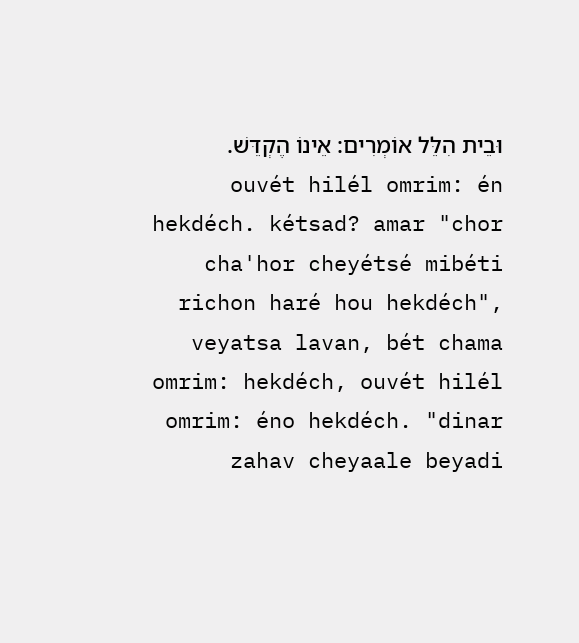וּבֵית הִלֵּל אוֹמְרִים: אֵינוֹ הֶקְדֵּשׁ. ouvét hilél omrim: én hekdéch. kétsad? amar "chor cha'hor cheyétsé mibéti richon haré hou hekdéch", veyatsa lavan, bét chama omrim: hekdéch, ouvét hilél omrim: éno hekdéch. "dinar zahav cheyaale beyadi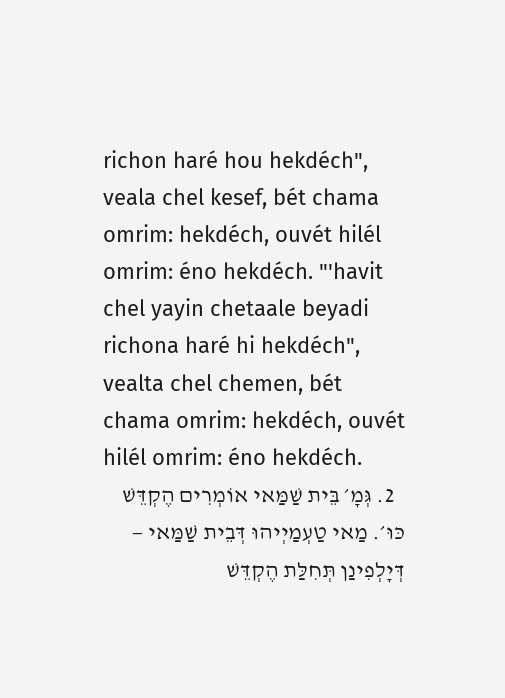richon haré hou hekdéch", veala chel kesef, bét chama omrim: hekdéch, ouvét hilél omrim: éno hekdéch. "'havit chel yayin chetaale beyadi richona haré hi hekdéch", vealta chel chemen, bét chama omrim: hekdéch, ouvét hilél omrim: éno hekdéch.
  2. גְּמָ׳ בֵּית שַׁמַּאי אוֹמְרִים הֶקְדֵּשׁ כּוּ׳. מַאי טַעְמַיְיהוּ דְּבֵית שַׁמַּאי — דְּיָלְפִינַן תְּחִלַּת הֶקְדֵּשׁ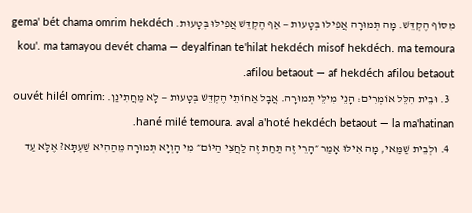מִסּוֹף הֶקְדֵּשׁ. מָה תְּמוּרָה אֲפִילּוּ בְּטָעוּת — אַף הֶקְדֵּשׁ אֲפִילּוּ בְּטָעוּת. gema' bét chama omrim hekdéch kou'. ma tamayou devét chama — deyalfinan te'hilat hekdéch misof hekdéch. ma temoura afilou betaout — af hekdéch afilou betaout.
  3. וּבֵית הִלֵּל אוֹמְרִים: הָנֵי מִילֵּי תְּמוּרָה. אֲבָל אַחוֹתֵי הֶקְדֵּשׁ בְּטָעוּת — לָא מַחֲתִינַן. ouvét hilél omrim: hané milé temoura. aval a'hoté hekdéch betaout — la ma'hatinan.
  4. וּלְבֵית שַׁמַּאי, מָה אִילּוּ אָמַר ״הָרֵי זֶה תַּחַת זֶה לַחֲצִי הַיּוֹם״ מִי הָוְיָא תְּמוּרָה מֵהַהִיא שַׁעְתָּא? אֶלָּא עַד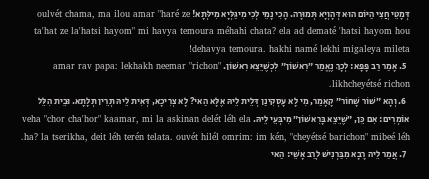דְּמָטֵי חֲצִי הַיּוֹם הוּא דְּהָוְיָא תְּמוּרָה. הָכִי נָמֵי לְכִי מִיגַּלְּיָא מִילְּתָא! oulvét chama, ma ilou amar "haré ze ta'hat ze la'hatsi hayom" mi havya temoura méhahi chata? ela ad dematé 'hatsi hayom hou dehavya temoura. hakhi namé lekhi migaleya mileta!
  5. אָמַר רַב פָּפָּא: לְכָךְ נֶאֱמַר ״רִאשׁוֹן״ לִכְשֶׁיֵּצֵא רִאשׁוֹן. amar rav papa: lekhakh neemar "richon" likhcheyétsé richon.
  6. וְהָא ״שׁוֹר שָׁחוֹר״ קָאָמַר, מִי לָא עָסְקִינַן דְּלֵית לֵיהּ אֶלָּא הַאי? לָא צְרִיכָא, דְּאִית לֵיהּ תְּרֵין תְּלָתָא. וּבֵית הִלֵּל אוֹמְרִים: אִם כֵּן, ״שֶׁיֵּצֵא בָּרִאשׁוֹן״ מִיבְּעֵי לֵיהּ. veha "chor cha'hor" kaamar, mi la askinan delét léh ela ha? la tserikha, deit léh terén telata. ouvét hilél omrim: im kén, "cheyétsé barichon" mibeé léh.
  7. אֲמַר לֵיהּ רָבָא מִבַּרְנִישׁ לְרַב אָשֵׁי: הַאי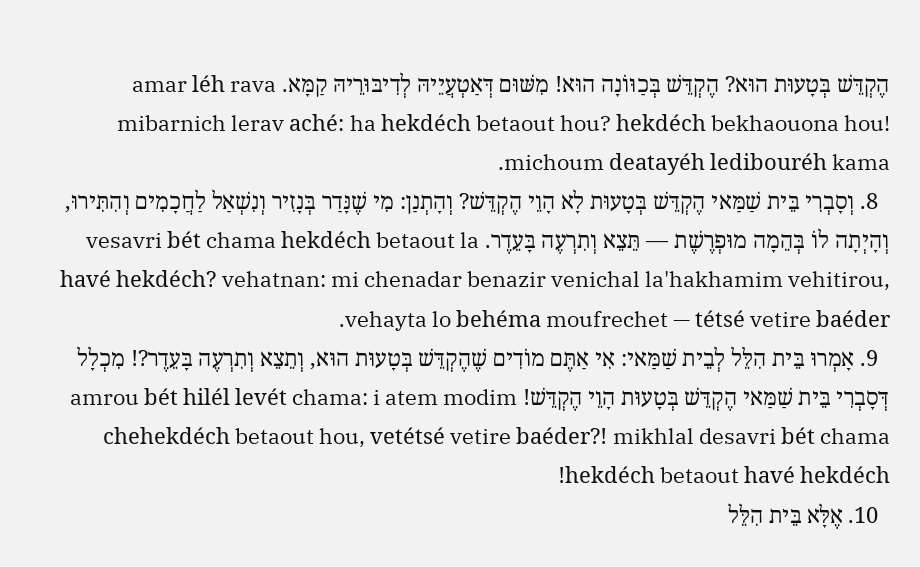הֶקְדֵּשׁ בְּטָעוּת הוּא? הֶקְדֵּשׁ בְּכַוּוֹנָה הוּא! מִשּׁוּם דְּאַטְעֲיֵיהּ לְדִיבּוּרֵיהּ קַמָּא. amar léh rava mibarnich lerav aché: ha hekdéch betaout hou? hekdéch bekhaouona hou! michoum deatayéh ledibouréh kama.
  8. וְסָבְרִי בֵּית שַׁמַּאי הֶקְדֵּשׁ בְּטָעוּת לָא הָוֵי הֶקְדֵּשׁ? וְהָתְנַן: מִי שֶׁנָּדַר בְּנָזִיר וְנִשְׁאַל לַחֲכָמִים וְהִתִּירוּ, וְהָיְתָה לוֹ בְּהֵמָה מוּפְרֶשֶׁת — תֵּצֵא וְתִרְעֶה בָּעֵדֶר. vesavri bét chama hekdéch betaout la havé hekdéch? vehatnan: mi chenadar benazir venichal la'hakhamim vehitirou, vehayta lo behéma moufrechet — tétsé vetire baéder.
  9. אָמְרוּ בֵּית הִלֵּל לְבֵית שַׁמַּאי: אִי אַתֶּם מוֹדִים שֶׁהֶקְדֵּשׁ בְּטָעוּת הוּא, וְתֵצֵא וְתִרְעֶה בָּעֵדֶר?! מִכְלָל דְּסָבְרִי בֵּית שַׁמַּאי הֶקְדֵּשׁ בְּטָעוּת הָוֵי הֶקְדֵּשׁ! amrou bét hilél levét chama: i atem modim chehekdéch betaout hou, vetétsé vetire baéder?! mikhlal desavri bét chama hekdéch betaout havé hekdéch!
  10. אֶלָּא בֵּית הִלֵּל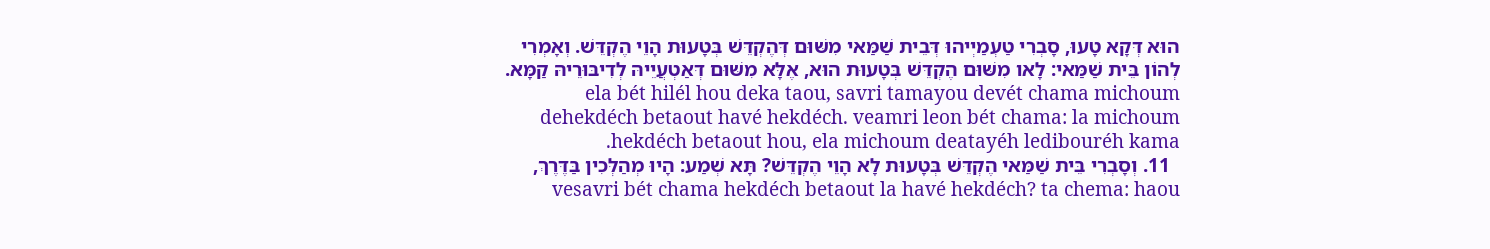הוּא דְּקָא טָעוּ, סָבְרִי טַעְמַיְיהוּ דְּבֵית שַׁמַּאי מִשּׁוּם דְּהֶקְדֵּשׁ בְּטָעוּת הָוֵי הֶקְדֵּשׁ. וְאָמְרִי לְהוֹן בֵּית שַׁמַּאי: לָאו מִשּׁוּם הֶקְדֵּשׁ בְּטָעוּת הוּא, אֶלָּא מִשּׁוּם דְּאַטְעֲיֵיהּ לְדִיבּוּרֵיהּ קַמָּא. ela bét hilél hou deka taou, savri tamayou devét chama michoum dehekdéch betaout havé hekdéch. veamri leon bét chama: la michoum hekdéch betaout hou, ela michoum deatayéh ledibouréh kama.
  11. וְסָבְרִי בֵּית שַׁמַּאי הֶקְדֵּשׁ בְּטָעוּת לָא הָוֵי הֶקְדֵּשׁ? תָּא שְׁמַע: הָיוּ מְהַלְּכִין בַּדֶּרֶךְ, vesavri bét chama hekdéch betaout la havé hekdéch? ta chema: haou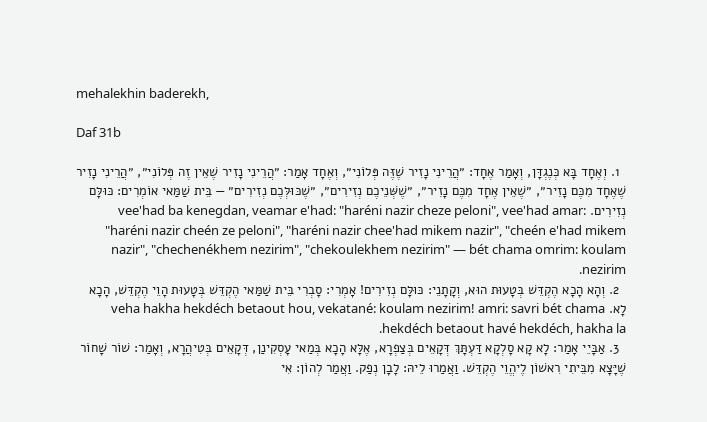mehalekhin baderekh,

Daf 31b

  1. וְאֶחָד בָּא כְּנֶגְדָּן, וְאָמַר אֶחָד: ״הֲרֵינִי נָזִיר שֶׁזֶּה פְּלוֹנִי״, וְאֶחָד אָמַר: ״הֲרֵינִי נָזִיר שֶׁאֵין זֶה פְּלוֹנִי״, ״הֲרֵינִי נָזִיר שֶׁאֶחָד מִכֶּם נָזִיר״, ״שֶׁאֵין אֶחָד מִכֶּם נָזִיר״, ״שֶׁשְּׁנֵיכֶם נְזִירִים״, ״שֶׁכּוּלְּכֶם נְזִירִים״ — בֵּית שַׁמַּאי אוֹמְרִים: כּוּלָּם נְזִירִים. vee'had ba kenegdan, veamar e'had: "haréni nazir cheze peloni", vee'had amar: "haréni nazir cheén ze peloni", "haréni nazir chee'had mikem nazir", "cheén e'had mikem nazir", "chechenékhem nezirim", "chekoulekhem nezirim" — bét chama omrim: koulam nezirim.
  2. וְהָא הָכָא הֶקְדֵּשׁ בְּטָעוּת הוּא, וְקָתָנֵי: כּוּלָּם נְזִירִים! אָמְרִי: סָבְרִי בֵּית שַׁמַּאי הֶקְדֵּשׁ בְּטָעוּת הָוֵי הֶקְדֵּשׁ, הָכָא לָא. veha hakha hekdéch betaout hou, vekatané: koulam nezirim! amri: savri bét chama hekdéch betaout havé hekdéch, hakha la.
  3. אַבָּיֵי אָמַר: לָא קָא סָלְקָא דַּעְתָּךְ דְּקָאֵים בְּצַפְרָא, אֶלָּא הָכָא בְּמַאי עָסְקִינַן, דְּקָאֵים בְּטִיהֲרָא, וְאָמַר: שׁוֹר שָׁחוֹר שֶׁיָּצָא מִבֵּיתִי רִאשׁוֹן לֶיהֱוֵי הֶקְדֵּשׁ. וַאֲמַרוּ לֵיהּ: לָבָן נְפַק. וַאֲמַר לְהוֹן: אִי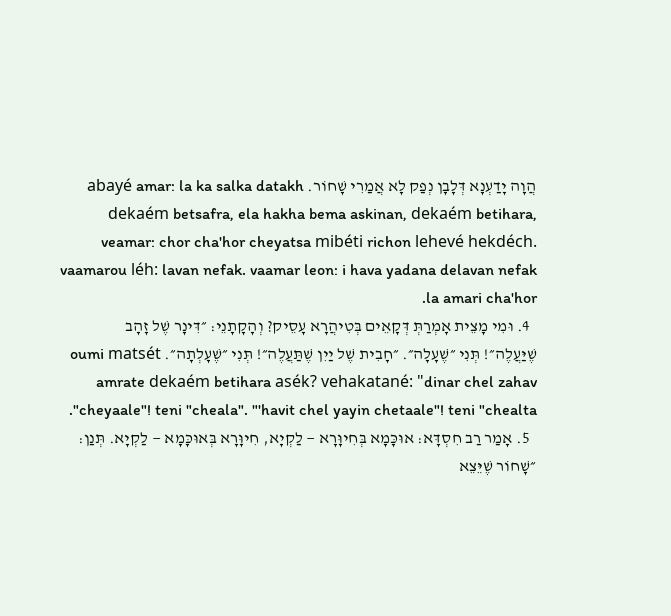הֲוָה יָדַעְנָא דְּלָבָן נְפַק לָא אֲמַרִי שָׁחוֹר. abayé amar: la ka salka datakh dekaém betsafra, ela hakha bema askinan, dekaém betihara, veamar: chor cha'hor cheyatsa mibéti richon lehevé hekdéch. vaamarou léh: lavan nefak. vaamar leon: i hava yadana delavan nefak la amari cha'hor.
  4. וּמִי מָצֵית אָמְרַתְּ דְּקָאֵים בְּטִיהֲרָא עָסֵיק? וְהָקָתָנֵי: ״דִּינָר שֶׁל זָהָב שֶׁיַּעֲלֶה״! תְּנִי ״שֶׁעָלָה״. ״חָבִית שֶׁל יַיִן שֶׁתַּעֲלֶה״! תְּנִי ״שֶׁעָלְתָה״. oumi matsét amrate dekaém betihara asék? vehakatané: "dinar chel zahav cheyaale"! teni "cheala". "'havit chel yayin chetaale"! teni "chealta".
  5. אָמַר רַב חִסְדָּא: אוּכָּמָא בְּחִיוָּרָא — לַקְיָא, חִיוָּרָא בְּאוּכָּמָא — לַקְיָא. תְּנַן: ״שָׁחוֹר שֶׁיֵּצֵא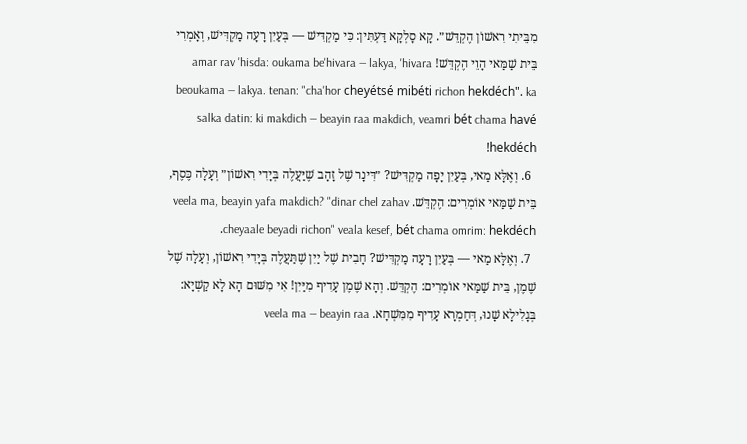מִבֵּיתִי רִאשׁוֹן הֶקְדֵּשׁ״. קָא סָלְקָא דַּעְתִּין: כִּי מַקְדִּישׁ — בְּעַיִן רָעָה מַקְדִּישׁ, וְאָמְרִי בֵּית שַׁמַּאי הָוֵי הֶקְדֵּשׁ! amar rav 'hisda: oukama be'hivara — lakya, 'hivara beoukama — lakya. tenan: "cha'hor cheyétsé mibéti richon hekdéch". ka salka datin: ki makdich — beayin raa makdich, veamri bét chama havé hekdéch!
  6. וְאֶלָּא מַאי, בְּעַיִן יָפָה מַקְדִּישׁ? ״דִּינָר שֶׁל זָהָב שֶׁיַּעֲלֶה בְּיָדִי רִאשׁוֹן״ וְעָלָה כֶּסֶף, בֵּית שַׁמַּאי אוֹמְרִים: הֶקְדֵּשׁ. veela ma, beayin yafa makdich? "dinar chel zahav cheyaale beyadi richon" veala kesef, bét chama omrim: hekdéch.
  7. וְאֶלָּא מַאי — בְּעַיִן רָעָה מַקְדִּישׁ? חָבִית שֶׁל יַיִן שֶׁתַּעֲלֶה בְּיָדִי רִאשׁוֹן, וְעָלָה שֶׁל שֶׁמֶן, בֵּית שַׁמַּאי אוֹמְרִים: הֶקְדֵּשׁ. וְהָא שֶׁמֶן עָדִיף מִיַּיִן! אִי מִשּׁוּם הָא לָא קַשְׁיָא: בְּגָלִילָא שָׁנוּ, דְּחַמְרָא עָדִיף מִמִּשְׁחָא. veela ma — beayin raa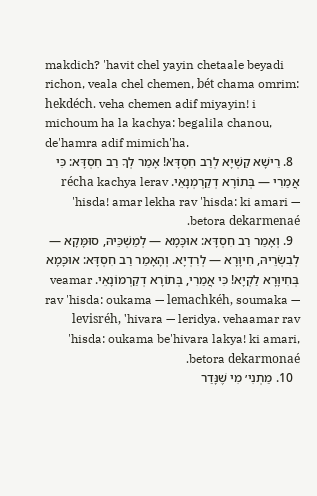makdich? 'havit chel yayin chetaale beyadi richon, veala chel chemen, bét chama omrim: hekdéch. veha chemen adif miyayin! i michoum ha la kachya: begalila chanou, de'hamra adif mimich'ha.
  8. רֵישָׁא קַשְׁיָא לְרַב חִסְדָּא! אָמַר לְךָ רַב חִסְדָּא: כִּי אֲמַרִי — בְּתוֹרָא דְקַרְמְנָאֵי. récha kachya lerav 'hisda! amar lekha rav 'hisda: ki amari — betora dekarmenaé.
  9. וְאָמַר רַב חִסְדָּא: אוּכָּמָא — לְמַשְׁכֵּיהּ, סוּמָּקָא — לְבִשְׂרֵיהּ, חִיוָּרָא — לְרִדְיָא. וְהָאָמַר רַב חִסְדָּא: אוּכָּמָא בְּחִיוָּרָא לַקְיָא! כִּי אֲמַרִי, בְּתוֹרָא דְקַרְמוֹנָאֵי. veamar rav 'hisda: oukama — lemachkéh, soumaka — levisréh, 'hivara — leridya. vehaamar rav 'hisda: oukama be'hivara lakya! ki amari, betora dekarmonaé.
  10. מַתְנִי׳ מִי שֶׁנָּדַר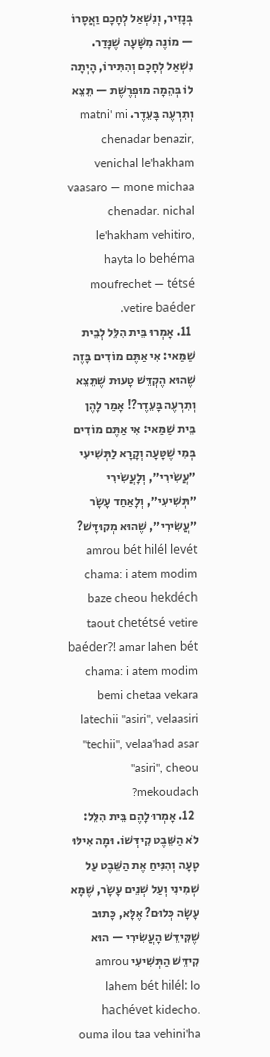בְּנָזִיר, וְנִשְׁאַל לְחָכָם וַאֲסָרוֹ — מוֹנֶה מִשָּׁעָה שֶׁנָּדַר. נִשְׁאַל לְחָכָם וְהִתִּירוֹ, הָיְתָה לוֹ בְּהֵמָה מוּפְרֶשֶׁת — תֵּצֵא וְתִרְעֶה בָּעֵדֶר. matni' mi chenadar benazir, venichal le'hakham vaasaro — mone michaa chenadar. nichal le'hakham vehitiro, hayta lo behéma moufrechet — tétsé vetire baéder.
  11. אָמְרוּ בֵּית הִלֵּל לְבֵית שַׁמַּאי: אִי אַתֶּם מוֹדִים בָּזֶה שֶׁהוּא הֶקְדֵּשׁ טָעוּת שֶׁתֵּצֵא וְתִרְעֶה בָּעֵדֶר?! אָמַר לָהֶן בֵּית שַׁמַּאי: אִי אַתֶּם מוֹדִים בְּמִי שֶׁטָּעָה וְקָרָא לַתְּשִׁיעִי ״עֲשִׂירִי״, וְלָעֲשִׂירִי ״תְּשִׁיעִי״, וְלָאַחַד עָשָׂר ״עֲשִׂירִי״, שֶׁהוּא מְקוּדָּשׁ? amrou bét hilél levét chama: i atem modim baze cheou hekdéch taout chetétsé vetire baéder?! amar lahen bét chama: i atem modim bemi chetaa vekara latechii "asiri", velaasiri "techii", velaa'had asar "asiri", cheou mekoudach?
  12. אָמְרוּ לָהֶם בֵּית הִלֵּל: לֹא הַשֵּׁבֶט קִידְּשׁוֹ. וּמָה אִילּוּ טָעָה וְהִנִּיחַ אֶת הַשֵּׁבֶט עַל שְׁמִינִי וְעַל שְׁנֵים עָשָׂר, שֶׁמָּא עָשָׂה כְּלוּם? אֶלָּא, כָּתוּב שֶׁקִּידֵּשׁ הָעֲשִׂירִי — הוּא קִידֵּשׁ הַתְּשִׁיעִי amrou lahem bét hilél: lo hachévet kidecho. ouma ilou taa vehini'ha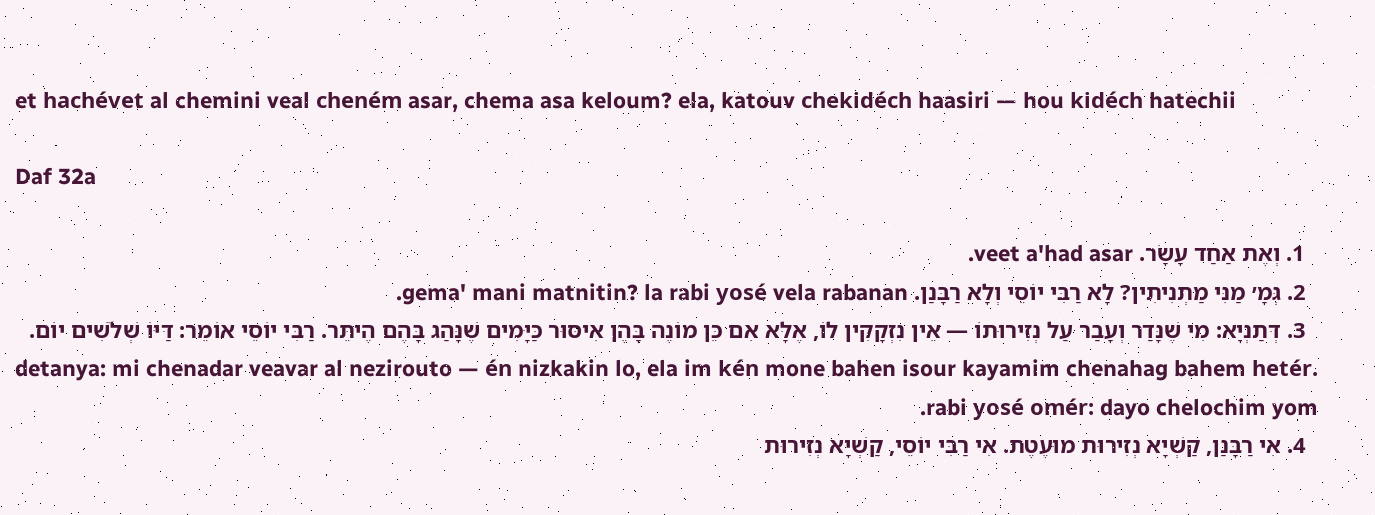et hachévet al chemini veal cheném asar, chema asa keloum? ela, katouv chekidéch haasiri — hou kidéch hatechii

Daf 32a

  1. וְאֶת אַחַד עָשָׂר. veet a'had asar.
  2. גְּמָ׳ מַנִּי מַתְנִיתִין? לָא רַבִּי יוֹסֵי וְלָא רַבָּנַן. gema' mani matnitin? la rabi yosé vela rabanan.
  3. דְּתַנְיָא: מִי שֶׁנָּדַר וְעָבַר עַל נְזִירוּתוֹ — אֵין נִזְקָקִין לוֹ, אֶלָּא אִם כֵּן מוֹנֶה בָּהֶן אִיסּוּר כַּיָּמִים שֶׁנָּהַג בָּהֶם הֶיתֵּר. רַבִּי יוֹסֵי אוֹמֵר: דַּיּוֹ שְׁלֹשִׁים יוֹם. detanya: mi chenadar veavar al nezirouto — én nizkakin lo, ela im kén mone bahen isour kayamim chenahag bahem hetér. rabi yosé omér: dayo chelochim yom.
  4. אִי רַבָּנַן, קַשְׁיָא נְזִירוּת מוּעֶטֶת. אִי רַבִּי יוֹסֵי, קַשְׁיָא נְזִירוּת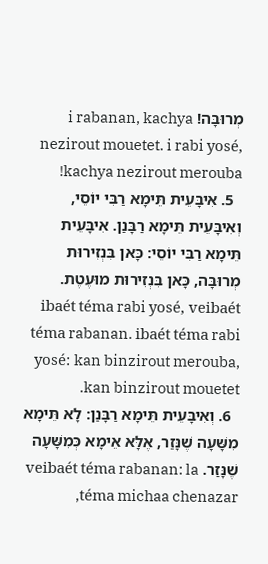מְרוּבָּה! i rabanan, kachya nezirout mouetet. i rabi yosé, kachya nezirout merouba!
  5. אִיבָּעֵית תֵּימָא רַבִּי יוֹסֵי, וְאִיבָּעֵית תֵּימָא רַבָּנַן. אִיבָּעֵית תֵּימָא רַבִּי יוֹסֵי: כָּאן בִּנְזִירוּת מְרוּבָּה, כָּאן בִּנְזִירוּת מוּעֶטֶת. ibaét téma rabi yosé, veibaét téma rabanan. ibaét téma rabi yosé: kan binzirout merouba, kan binzirout mouetet.
  6. וְאִיבָּעֵית תֵּימָא רַבָּנַן: לָא תֵּימָא מִשָּׁעָה שֶׁנָּזַר, אֶלָּא אֵימָא כְּמִשָּׁעָה שֶׁנָּזַר. veibaét téma rabanan: la téma michaa chenazar,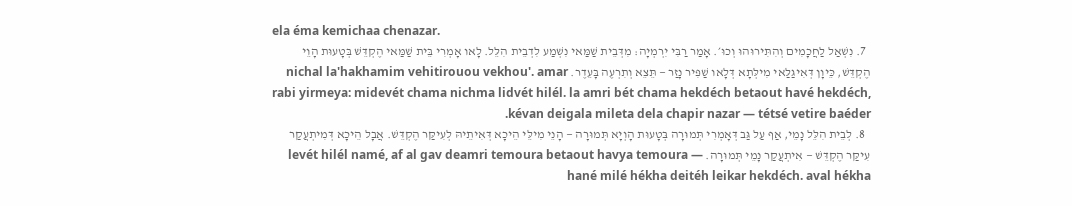ela éma kemichaa chenazar.
  7. נִשְׁאַל לַחֲכָמִים וְהִתִּירוּהוּ וְכוּ׳. אָמַר רַבִּי יִרְמְיָה: מִדְּבֵית שַׁמַּאי נִשְׁמַע לִדְבֵית הִלֵּל. לָאו אָמְרִי בֵּית שַׁמַּאי הֶקְדֵּשׁ בְּטָעוּת הָוֵי הֶקְדֵּשׁ, כֵּיוָן דְּאִיגַּלַּאי מִילְּתָא דְּלָאו שַׁפִּיר נָזַר — תֵּצֵא וְתִרְעֶה בָּעֵדֶר. nichal la'hakhamim vehitirouou vekhou'. amar rabi yirmeya: midevét chama nichma lidvét hilél. la amri bét chama hekdéch betaout havé hekdéch, kévan deigala mileta dela chapir nazar — tétsé vetire baéder.
  8. לְבֵית הִלֵּל נָמֵי, אַף עַל גַּב דְּאָמְרִי תְּמוּרָה בְּטָעוּת הָוְיָא תְּמוּרָה — הָנֵי מִילֵּי הֵיכָא דְּאִיתֵיהּ לְעִיקַּר הֶקְדֵּשׁ. אֲבָל הֵיכָא דְּמִיתְעֲקַר עִיקַּר הֶקְדֵּשׁ — אִיתְעֲקַר נָמֵי תְּמוּרָה. levét hilél namé, af al gav deamri temoura betaout havya temoura — hané milé hékha deitéh leikar hekdéch. aval hékha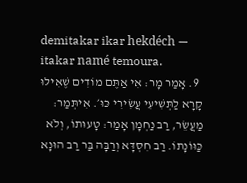demitakar ikar hekdéch — itakar namé temoura.
  9. אָמַר מָר: אִי אַתֶּם מוֹדִים שֶׁאִילּוּ קָרָא לַתְּשִׁיעִי עֲשִׂירִי כּוּ׳. אִיתְּמַר: מַעֲשֵׂר, רַב נַחְמָן אָמַר: טָעוּתוֹ, וְלֹא כַּוּוֹנָתוֹ. רַב חִסְדָּא וְרַבָּה בַּר רַב הוּנָא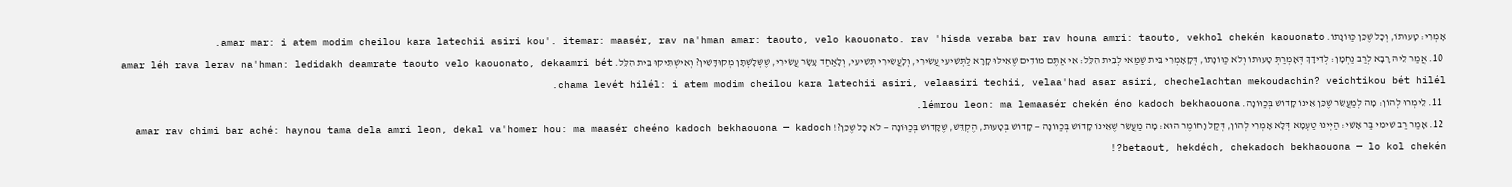אָמְרִי: טָעוּתוֹ, וְכׇל שֶׁכֵּן כַּוּוֹנָתוֹ. amar mar: i atem modim cheilou kara latechii asiri kou'. itemar: maasér, rav na'hman amar: taouto, velo kaouonato. rav 'hisda veraba bar rav houna amri: taouto, vekhol chekén kaouonato.
  10. אֲמַר לֵיהּ רָבָא לְרַב נַחְמָן: לְדִידָךְ דְּאָמְרַתְּ טָעוּתוֹ וְלֹא כַּוּוֹנָתוֹ, דְּקָאָמְרִי בֵּית שַׁמַּאי לְבֵית הִלֵּל: אִי אַתֶּם מוֹדִים שֶׁאִילּוּ קָרָא לַתְּשִׁיעִי עֲשִׂירִי, וְלָעֲשִׂירִי תְּשִׁיעִי, וְלָאַחַד עָשָׂר עֲשִׂירִי, שֶׁשְּׁלָשְׁתָּן מְקוּדָּשִׁין? וְאִישְׁתִּיקוּ בֵּית הִלֵּל. amar léh rava lerav na'hman: ledidakh deamrate taouto velo kaouonato, dekaamri bét chama levét hilél: i atem modim cheilou kara latechii asiri, velaasiri techii, velaa'had asar asiri, chechelachtan mekoudachin? veichtikou bét hilél.
  11. לֵימְרוּ לְהוֹן: מָה לְמַעֲשֵׂר שֶׁכֵּן אֵינוֹ קָדוֹשׁ בְּכַוּוֹנָה. lémrou leon: ma lemaasér chekén éno kadoch bekhaouona.
  12. אָמַר רַב שִׁימִי בַּר אָשֵׁי: הַיְינוּ טַעְמָא דְּלָא אָמְרִי לְהוֹן, דְּקַל וָחוֹמֶר הוּא: מָה מַעֲשֵׂר שֶׁאֵינוֹ קָדוֹשׁ בְּכַוּוֹנָה — קָדוֹשׁ בְּטָעוּת, הֶקְדֵּשׁ, שֶׁקָּדוֹשׁ בְּכַוּוֹנָה — לֹא כׇּל שֶׁכֵּן?! amar rav chimi bar aché: haynou tama dela amri leon, dekal va'homer hou: ma maasér cheéno kadoch bekhaouona — kadoch betaout, hekdéch, chekadoch bekhaouona — lo kol chekén?!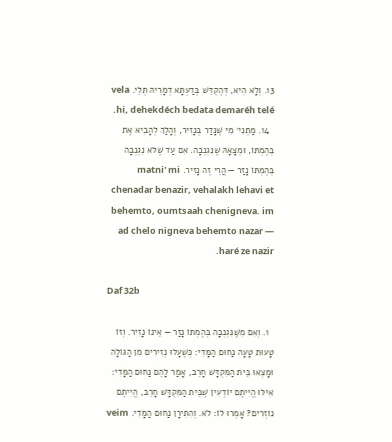13. וְלָא הִיא, דְּהֶקְדֵּשׁ בְּדַעְתָּא דְמָרֵיהּ תְּלֵי. vela hi, dehekdéch bedata demaréh telé.
  14. מַתְנִי׳ מִי שֶׁנָּדַר בְּנָזִיר, וְהָלַךְ לְהָבִיא אֶת בְּהֶמְתּוֹ, וּמְצָאָהּ שֶׁנִּגְנְבָה. אִם עַד שֶׁלֹּא נִגְנְבָה בְּהֶמְתּוֹ נָזַר — הֲרֵי זֶה נָזִיר. matni' mi chenadar benazir, vehalakh lehavi et behemto, oumtsaah chenigneva. im ad chelo nigneva behemto nazar — haré ze nazir.

Daf 32b

  1. וְאִם מִשֶּׁנִּגְנְבָה בְּהֶמְתּוֹ נָזַר — אֵינוֹ נָזִיר. וְזוֹ טָעוּת טָעָה נַחוּם הַמָּדִי: כְּשֶׁעָלוּ נְזִירִים מִן הַגּוֹלָה וּמָצְאוּ בֵּית הַמִּקְדָּשׁ חָרֵב, אָמַר לָהֶם נַחוּם הַמָּדִי: אִילּוּ הֱיִיתֶם יוֹדְעִין שֶׁבֵּית הַמִּקְדָּשׁ חָרֵב, הֱיִיתֶם נוֹזְרִים? אָמְרוּ לוֹ: לֹא. וְהִתִּירָן נַחוּם הַמָּדִי. veim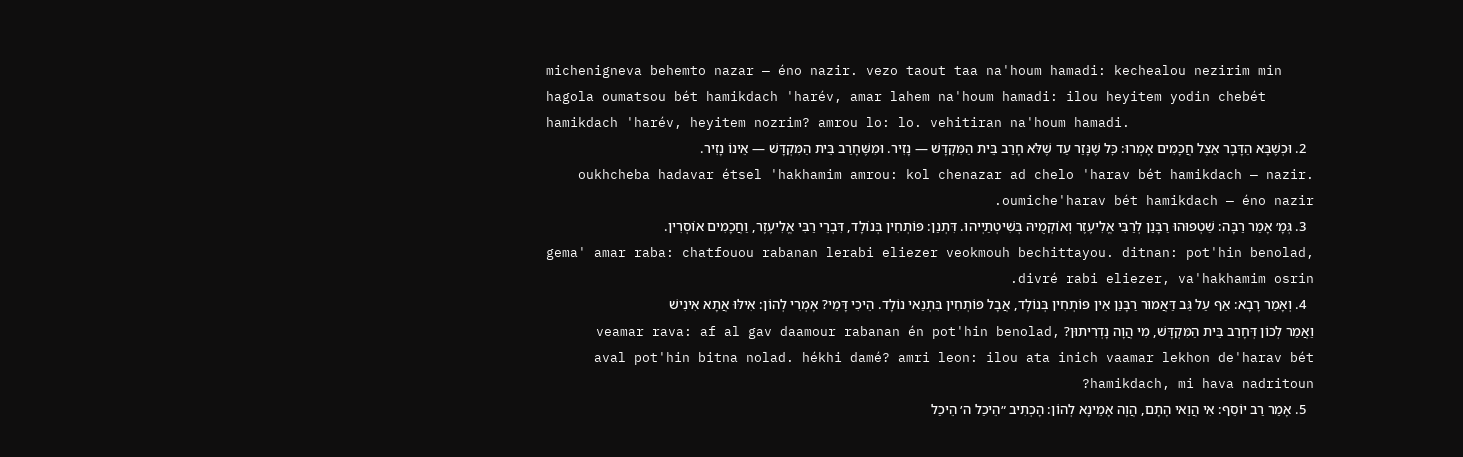michenigneva behemto nazar — éno nazir. vezo taout taa na'houm hamadi: kechealou nezirim min hagola oumatsou bét hamikdach 'harév, amar lahem na'houm hamadi: ilou heyitem yodin chebét hamikdach 'harév, heyitem nozrim? amrou lo: lo. vehitiran na'houm hamadi.
  2. וּכְשֶׁבָּא הַדָּבָר אֵצֶל חֲכָמִים אָמְרוּ: כׇּל שֶׁנָּזַר עַד שֶׁלֹּא חָרַב בֵּית הַמִּקְדָּשׁ — נָזִיר. וּמִשֶּׁחָרַב בֵּית הַמִּקְדָּשׁ — אֵינוֹ נָזִיר. oukhcheba hadavar étsel 'hakhamim amrou: kol chenazar ad chelo 'harav bét hamikdach — nazir. oumiche'harav bét hamikdach — éno nazir.
  3. גְּמָ׳ אָמַר רַבָּה: שַׁטְפוּהוּ רַבָּנַן לְרַבִּי אֱלִיעֶזֶר וְאוֹקְמֻיהּ בְּשִׁיטְתַיְיהוּ. דִּתְנַן: פּוֹתְחִין בְּנוֹלָד, דִּבְרֵי רַבִּי אֱלִיעֶזֶר, וַחֲכָמִים אוֹסְרִין. gema' amar raba: chatfouou rabanan lerabi eliezer veokmouh bechittayou. ditnan: pot'hin benolad, divré rabi eliezer, va'hakhamim osrin.
  4. וְאָמַר רָבָא: אַף עַל גַּב דַּאֲמוּר רַבָּנַן אֵין פּוֹתְחִין בְּנוֹלָד, אֲבָל פּוֹתְחִין בִּתְנַאי נוֹלָד. הֵיכִי דָּמֵי? אָמְרִי לְהוֹן: אִילּוּ אֲתָא אִינִישׁ וַאֲמַר לְכוֹן דְּחָרַב בֵּית הַמִּקְדָּשׁ, מִי הֲוָה נָדְרִיתוּן? veamar rava: af al gav daamour rabanan én pot'hin benolad, aval pot'hin bitna nolad. hékhi damé? amri leon: ilou ata inich vaamar lekhon de'harav bét hamikdach, mi hava nadritoun?
  5. אָמַר רַב יוֹסֵף: אִי הֲוַאי הָתָם, הֲוָה אָמֵינָא לְהוֹן: הָכְתִיב ״הֵיכַל ה׳ הֵיכַל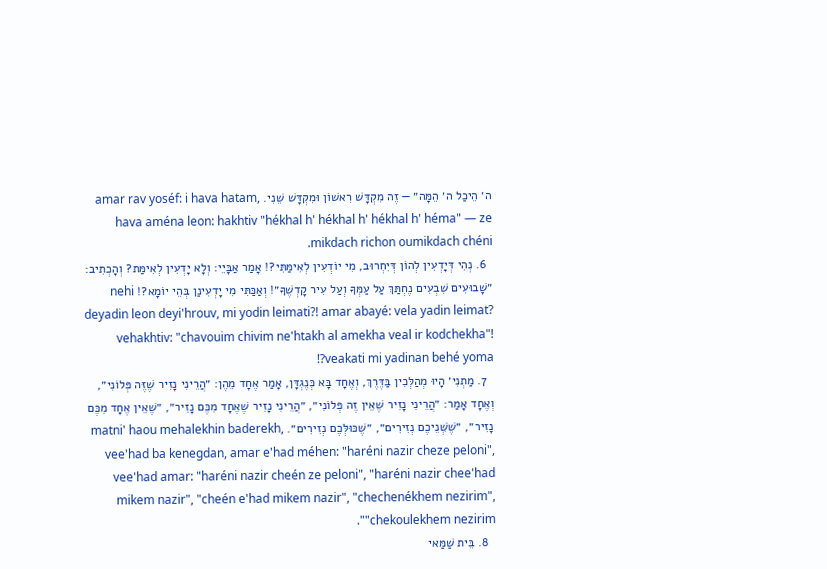ה׳ הֵיכַל ה׳ הֵמָּה״ — זֶה מִקְדָּשׁ רִאשׁוֹן וּמִקְדָּשׁ שֵׁנִי. amar rav yoséf: i hava hatam, hava aména leon: hakhtiv "hékhal h' hékhal h' hékhal h' héma" — ze mikdach richon oumikdach chéni.
  6. נְהִי דְּיָדְעִין לְהוֹן דְּיִחְרוּב, מִי יוֹדְעִין לְאִימַּתִּי?! אָמַר אַבָּיֵי: וְלָא יָדְעִין לְאִימַּת? וְהָכְתִיב: ״שָׁבוּעִים שִׁבְעִים נֶחְתַּךְ עַל עַמְּךָ וְעַל עִיר קׇדְשֶׁךָ״! וְאַכַּתִּי מִי יָדְעִינַן בְּהֵי יוֹמָא?! nehi deyadin leon deyi'hrouv, mi yodin leimati?! amar abayé: vela yadin leimat? vehakhtiv: "chavouim chivim ne'htakh al amekha veal ir kodchekha"! veakati mi yadinan behé yoma?!
  7. מַתְנִי׳ הָיוּ מְהַלְּכִין בַּדֶּרֶךְ, וְאֶחָד בָּא כְּנֶגְדָּן, אָמַר אֶחָד מֵהֶן: ״הֲרֵינִי נָזִיר שֶׁזֶּה פְּלוֹנִי״, וְאֶחָד אָמַר: ״הֲרֵינִי נָזִיר שֶׁאֵין זֶה פְּלוֹנִי״, ״הֲרֵינִי נָזִיר שֶׁאֶחָד מִכֶּם נָזִיר״, ״שֶׁאֵין אֶחָד מִכֶּם נָזִיר״, ״שֶׁשְּׁנֵיכֶם נְזִירִים״, ״שֶׁכּוּלְּכֶם נְזִירִים״. matni' haou mehalekhin baderekh, vee'had ba kenegdan, amar e'had méhen: "haréni nazir cheze peloni", vee'had amar: "haréni nazir cheén ze peloni", "haréni nazir chee'had mikem nazir", "cheén e'had mikem nazir", "chechenékhem nezirim", "chekoulekhem nezirim".
  8. בֵּית שַׁמַּאי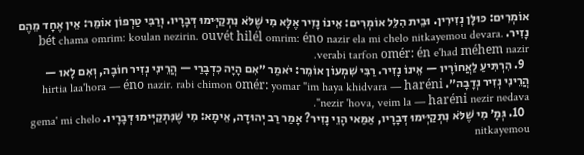אוֹמְרִים: כּוּלָּן נְזִירִין. וּבֵית הִלֵּל אוֹמְרִים: אֵינוֹ נָזִיר אֶלָּא מִי שֶׁלֹּא נִתְקַיְּימוּ דְּבָרָיו. וְרַבִּי טַרְפוֹן אוֹמֵר: אֵין אֶחָד מֵהֶם נָזִיר. bét chama omrim: koulan nezirin. ouvét hilél omrim: éno nazir ela mi chelo nitkayemou devara. verabi tarfon omér: én e'had méhem nazir.
  9. הִרְתִּיעַ לַאֲחוֹרָיו — אֵינוֹ נָזִיר. רַבִּי שִׁמְעוֹן אוֹמֵר: יֹאמַר ״אִם הָיָה כִדְבָרַי — הֲרֵינִי נְזִיר חוֹבָה, וְאִם לָאו — הֲרֵינִי נְזִיר נְדָבָה״. hirtia laa'hora — éno nazir. rabi chimon omér: yomar "im haya khidvara — haréni nezir 'hova, veim la — haréni nezir nedava".
  10. גְּמָ׳ מִי שֶׁלֹּא נִתְקַיְּימוּ דְּבָרָיו, אַמַּאי הָוֵי נָזִיר? אָמַר רַב יְהוּדָה, אֵימָא: מִי שֶׁנִּתְקַיְּימוּ דְּבָרָיו. gema' mi chelo nitkayemou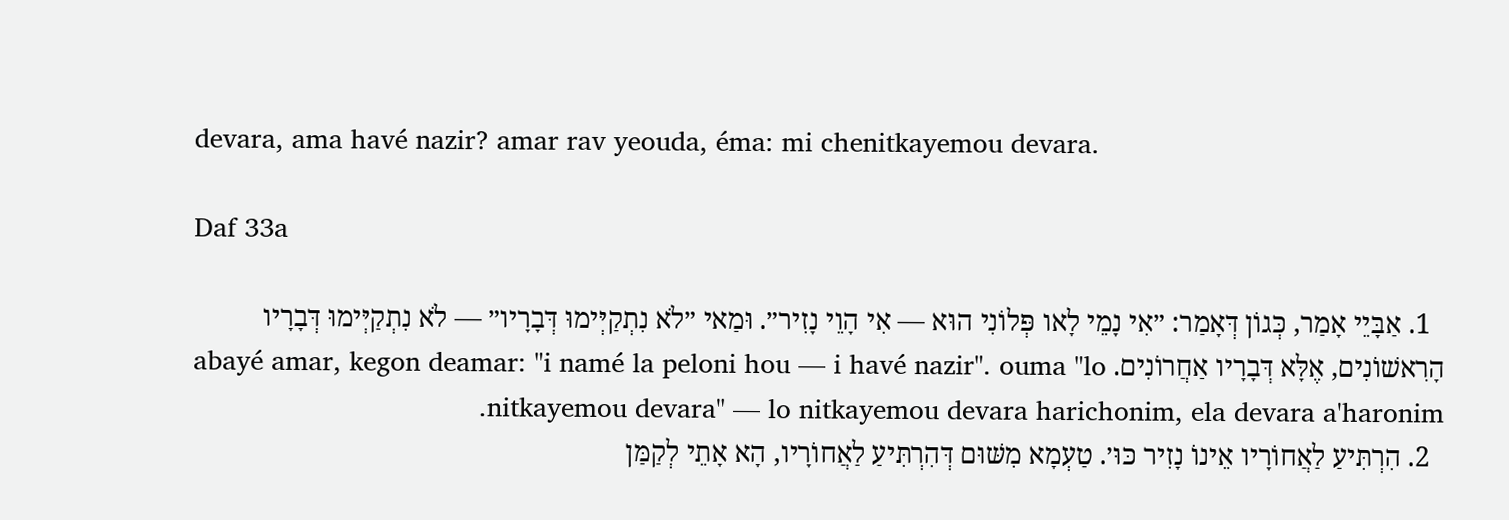devara, ama havé nazir? amar rav yeouda, éma: mi chenitkayemou devara.

Daf 33a

  1. אַבָּיֵי אָמַר, כְּגוֹן דְּאָמַר: ״אִי נָמֵי לָאו פְּלוֹנִי הוּא — אִי הָוֵי נָזִיר״. וּמַאי ״לֹא נִתְקַיְּימוּ דְּבָרָיו״ — לֹא נִתְקַיְּימוּ דְּבָרָיו הָרִאשׁוֹנִים, אֶלָּא דְּבָרָיו אַחֲרוֹנִים. abayé amar, kegon deamar: "i namé la peloni hou — i havé nazir". ouma "lo nitkayemou devara" — lo nitkayemou devara harichonim, ela devara a'haronim.
  2. הִרְתִּיעַ לַאֲחוֹרָיו אֵינוֹ נָזִיר כּוּ׳. טַעְמָא מִשּׁוּם דְּהִרְתִּיעַ לַאֲחוֹרָיו, הָא אָתֵי לְקַמַּן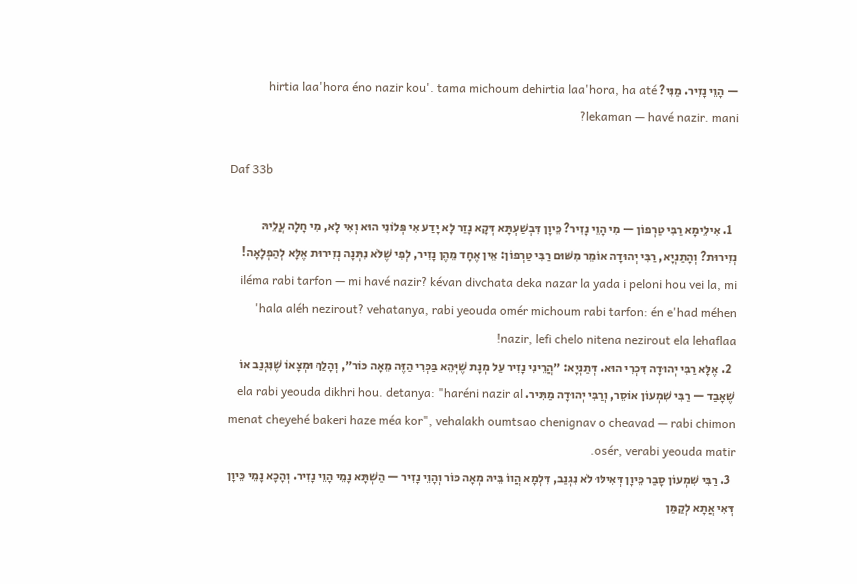— הָוֵי נָזִיר. מַנִּי? hirtia laa'hora éno nazir kou'. tama michoum dehirtia laa'hora, ha até lekaman — havé nazir. mani?

Daf 33b

  1. אִילֵימָא רַבִּי טַרְפוֹן — מִי הָוֵי נָזִיר? כֵּיוָן דִּבְשַׁעְתָּא דְּקָא נָזַר לָא יָדַע אִי פְּלוֹנִי הוּא וְאִי לָא, מִי חָלָה עֲלֵיהּ נְזִירוּת? וְהָתַנְיָא, רַבִּי יְהוּדָה אוֹמֵר מִשּׁוּם רַבִּי טַרְפוֹן: אֵין אֶחָד מֵהֶן נָזִיר, לְפִי שֶׁלֹּא נִתְּנָה נְזִירוּת אֶלָּא לְהַפְלָאָה! iléma rabi tarfon — mi havé nazir? kévan divchata deka nazar la yada i peloni hou vei la, mi 'hala aléh nezirout? vehatanya, rabi yeouda omér michoum rabi tarfon: én e'had méhen nazir, lefi chelo nitena nezirout ela lehaflaa!
  2. אֶלָּא רַבִּי יְהוּדָה דִּכְרִי הוּא. דְּתַנְיָא: ״הֲרֵינִי נָזִיר עַל מְנָת שֶׁיְּהֵא בַּכְּרִי הַזֶּה מֵאָה כּוֹר״, וְהָלַךְ וּמְצָאוֹ שֶׁנִּגְנַב אוֹ שֶׁאָבַד — רַבִּי שִׁמְעוֹן אוֹסֵר, וְרַבִּי יְהוּדָה מַתִּיר. ela rabi yeouda dikhri hou. detanya: "haréni nazir al menat cheyehé bakeri haze méa kor", vehalakh oumtsao chenignav o cheavad — rabi chimon osér, verabi yeouda matir.
  3. רַבִּי שִׁמְעוֹן סָבַר כֵּיוָן דְּאִילּוּ לֹא נִגְנַב, דִּלְמָא הֲווֹ בֵּיהּ מְאָה כּוֹר וְהָוֵי נָזִיר — הַשְׁתָּא נָמֵי הָוֵי נָזִיר. וְהָכָא נָמֵי כֵּיוָן דְּאִי אֲתָא לְקַמַּן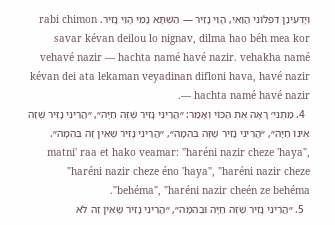וְיָדְעִינַן דִּפְלוֹנִי הֲוַאי, הָוֵי נָזִיר — הַשְׁתָּא נָמֵי הָוֵי נָזִיר. rabi chimon savar kévan deilou lo nignav, dilma hao béh mea kor vehavé nazir — hachta namé havé nazir. vehakha namé kévan dei ata lekaman veyadinan difloni hava, havé nazir — hachta namé havé nazir.
  4. מַתְנִי׳ רָאָה אֶת הַכּוֹי וְאָמַר: ״הֲרֵינִי נָזִיר שֶׁזֶּה חַיָּה״, ״הֲרֵינִי נָזִיר שֶׁזֶּה אֵינוֹ חַיָּה״, ״הֲרֵינִי נָזִיר שֶׁזֶּה בְּהֵמָה״, ״הֲרֵינִי נָזִיר שֶׁאֵין זֶה בְּהֵמָה״. matni' raa et hako veamar: "haréni nazir cheze 'haya", "haréni nazir cheze éno 'haya", "haréni nazir cheze behéma", "haréni nazir cheén ze behéma".
  5. ״הֲרֵינִי נָזִיר שֶׁזֶּה חַיָּה וּבְהֵמָה״, ״הֲרֵינִי נָזִיר שֶׁאֵין זֶה לֹא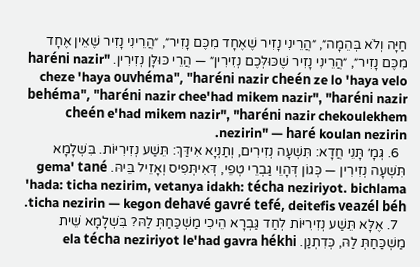חַיָּה וְלֹא בְּהֵמָה״, ״הֲרֵינִי נָזִיר שֶׁאֶחָד מִכֶּם נָזִיר״, ״הֲרֵינִי נָזִיר שֶׁאֵין אֶחָד מִכֶּם נָזִיר״, ״הֲרֵינִי נָזִיר שֶׁכּוּלְּכֶם נְזִירִין״ — הֲרֵי כּוּלָּן נְזִירִין. "haréni nazir cheze 'haya ouvhéma", "haréni nazir cheén ze lo 'haya velo behéma", "haréni nazir chee'had mikem nazir", "haréni nazir cheén e'had mikem nazir", "haréni nazir chekoulekhem nezirin" — haré koulan nezirin.
  6. גְּמָ׳ תָּנֵי חֲדָא: תִּשְׁעָה נְזִירִים, וְתַנְיָא אִידַּךְ: תֵּשַׁע נְזִירִיּוֹת. בִּשְׁלָמָא תִּשְׁעָה נְזִירִין — כְּגוֹן דְּהָוֵי גַּבְרֵי טְפֵי, דְּאִיתְּפִיס וְאָזֵיל בֵּיהּ. gema' tané 'hada: ticha nezirim, vetanya idakh: técha neziriyot. bichlama ticha nezirin — kegon dehavé gavré tefé, deitefis veazél béh.
  7. אֶלָּא תֵּשַׁע נְזִירִיּוֹת לְחַד גַּבְרָא הֵיכִי מַשְׁכַּחַתְּ לַהּ? בִּשְׁלָמָא שֵׁית מַשְׁכַּחַתְּ לַהּ, כְּדִתְנַן. ela técha neziriyot le'had gavra hékhi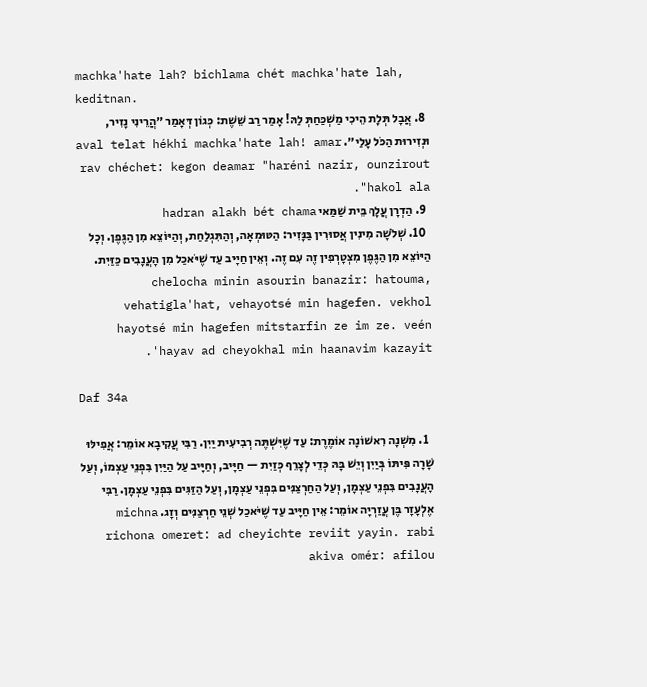machka'hate lah? bichlama chét machka'hate lah, keditnan.
  8. אֲבָל תְּלָת הֵיכִי מַשְׁכַּחַתְּ לַהּ! אָמַר רַב שֵׁשֶׁת: כְּגוֹן דְּאָמַר ״הֲרֵינִי נָזִיר, וּנְזִירוּת הַכֹּל עָלַי״. aval telat hékhi machka'hate lah! amar rav chéchet: kegon deamar "haréni nazir, ounzirout hakol ala".
  9. הַדְרָן עֲלָךְ בֵּית שַׁמַּאי hadran alakh bét chama
  10. שְׁלֹשָׁה מִינִין אֲסוּרִין בַּנָּזִיר: הַטּוּמְאָה, וְהַתִּגְלַחַת, וְהַיּוֹצֵא מִן הַגֶּפֶן. וְכׇל הַיּוֹצֵא מִן הַגֶּפֶן מִצְטָרְפִין זֶה עִם זֶה. וְאֵין חַיָּיב עַד שֶׁיֹּאכַל מִן הָעֲנָבִים כַּזַּיִת. chelocha minin asourin banazir: hatouma, vehatigla'hat, vehayotsé min hagefen. vekhol hayotsé min hagefen mitstarfin ze im ze. veén 'hayav ad cheyokhal min haanavim kazayit.

Daf 34a

  1. מִשְׁנָה רִאשׁוֹנָה אוֹמֶרֶת: עַד שֶׁיִּשְׁתֶּה רְבִיעִית יַיִן. רַבִּי עֲקִיבָא אוֹמֵר: אֲפִילּוּ שָׁרָה פִּיתּוֹ בְּיַיִן וְיֵשׁ בָּהּ כְּדֵי לְצָרֵף כְּזַיִת — חַיָּיב, וְחַיָּיב עַל הַיַּיִן בִּפְנֵי עַצְמוֹ, וְעַל הָעֲנָבִים בִּפְנֵי עַצְמָן, וְעַל הַחַרְצַנִּים בִּפְנֵי עַצְמָן, וְעַל הַזַּגִּים בִּפְנֵי עַצְמָן. רַבִּי אֶלְעָזָר בֶּן עֲזַרְיָה אוֹמֵר: אֵין חַיָּיב עַד שֶׁיֹּאכַל שְׁנֵי חַרְצַנִּים וְזָג. michna richona omeret: ad cheyichte reviit yayin. rabi akiva omér: afilou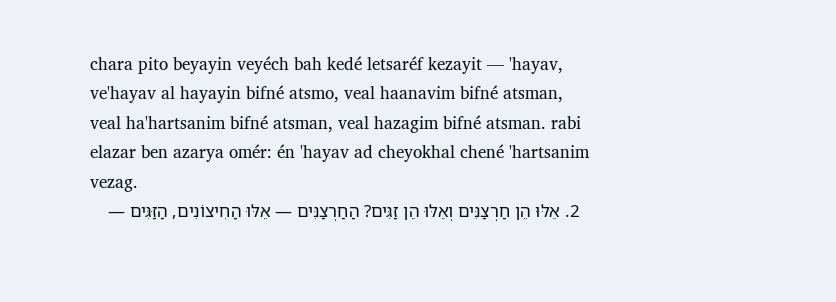chara pito beyayin veyéch bah kedé letsaréf kezayit — 'hayav, ve'hayav al hayayin bifné atsmo, veal haanavim bifné atsman, veal ha'hartsanim bifné atsman, veal hazagim bifné atsman. rabi elazar ben azarya omér: én 'hayav ad cheyokhal chené 'hartsanim vezag.
  2. אֵלּוּ הֵן חַרְצַנִּים וְאֵלּוּ הֵן זַגִּים? הַחַרְצַנִּים — אֵלּוּ הַחִיצוֹנִים, הַזַּגִּים —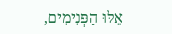אֵלּוּ הַפְּנִימִים,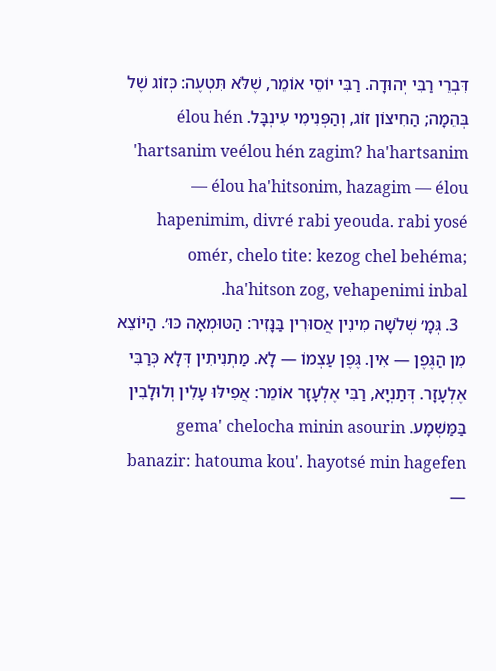דִּבְרֵי רַבִּי יְהוּדָה. רַבִּי יוֹסֵי אוֹמֵר, שֶׁלֹּא תִּטְעֶה: כְּזוֹג שֶׁל בְּהֵמָה; הַחִיצוֹן זוֹג, וְהַפְּנִימִי עִינְבָּל. élou hén 'hartsanim veélou hén zagim? ha'hartsanim — élou ha'hitsonim, hazagim — élou hapenimim, divré rabi yeouda. rabi yosé omér, chelo tite: kezog chel behéma; ha'hitson zog, vehapenimi inbal.
  3. גְּמָ׳ שְׁלֹשָׁה מִינִין אֲסוּרִין בַּנָּזִיר: הַטּוּמְאָה כּוּ׳. הַיּוֹצֵא מִן הַגֶּפֶן — אִין. גֶּפֶן עַצְמוֹ — לָא. מַתְנִיתִין דְּלָא כְּרַבִּי אֶלְעָזָר. דְּתַנְיָא, רַבִּי אֶלְעָזָר אוֹמֵר: אֲפִילּוּ עָלִין וְלוּלָבִין בַּמַּשְׁמָע. gema' chelocha minin asourin banazir: hatouma kou'. hayotsé min hagefen —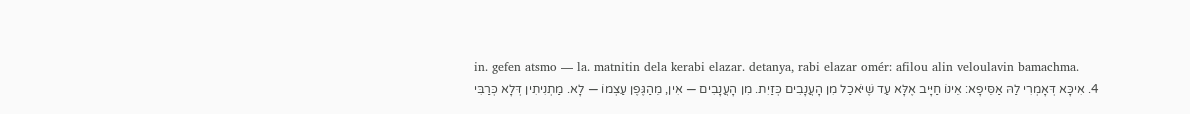in. gefen atsmo — la. matnitin dela kerabi elazar. detanya, rabi elazar omér: afilou alin veloulavin bamachma.
  4. אִיכָּא דְּאָמְרִי לַהּ אַסֵּיפָא: אֵינוֹ חַיָּיב אֶלָּא עַד שֶׁיֹּאכַל מִן הָעֲנָבִים כְּזַיִת. מִן הָעֲנָבִים — אִין, מֵהַגֶּפֶן עַצְמוֹ — לָא. מַתְנִיתִין דְּלָא כְּרַבִּי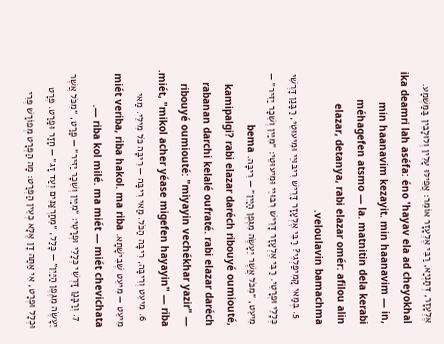אֶלְעָזָר, דְּתַנְיָא, רַבִּי אֶלְעָזָר אוֹמֵר: אֲפִילּוּ עָלִין וְלוּלָבִין בַּמַּשְׁמָע. ika deamri lah aséfa: éno 'hayav ela ad cheyokhal min haanavim kezayit. min haanavim — in, méhagefen atsmo — la. matnitin dela kerabi elazar, detanya, rabi elazar omér: afilou alin veloulavin bamachma.
  5. בְּמַאי קָמִיפַּלְגִי? רַבִּי אֶלְעָזָר דָּרֵישׁ רִיבּוּיֵי וּמִיעוּטֵי, רַבָּנַן דָּרְשִׁי כְּלָלֵי וּפְרָטֵי. רַבִּי אֶלְעָזָר דָּרֵישׁ רִבּוּיֵי וּמִיעוּטֵי: ״מִיַּיִן וְשֵׁכָר יַזִּיר״ — מִיעֵט, ״מִכֹּל אֲשֶׁר יֵעָשֶׂה מִגֶּפֶן הַיַּיִן״ — רִיבָּה. bema kamipalgi? rabi elazar daréch ribouyé oumiouté, rabanan darchi kelalé oufraté. rabi elazar daréch ribouyé oumiouté: "miyayin vechékhar yazir" — miét, "mikol acher yéase migefen hayayin" — riba.
  6. מִיעֵט וְרִיבָּה, רִיבָּה הַכֹּל. מַאי רִיבָּה — רִיבָּה כֹּל מִילֵּי. מַאי מִיעֵט — מִיעֵט שְׁבִישָׁתָא. miét veriba, riba hakol. ma riba — riba kol milé. ma miét — miét chevichata.
  7. וְרַבָּנַן דָּרְשִׁי כְּלָלֵי וּפְרָטֵי: ״מִיַּיִן וְשֵׁכָר יַזִּיר״ — פָּרַט, ״מִכֹּל אֲשֶׁר יֵעָשֶׂה מִגֶּפֶן הַיַּיִן״ — כָּלַל, ״מֵחַרְצַנִּים וְעַד זָג״ — חָזַר וּפָרַט. פְּרָט וּכְלָל וּפְרָט, אִי אַתָּה דָן אֶלָּא כְּעֵין הַפְּרָט: מָה הַפְּרָט מְפוֹרָשׁ פְּרִי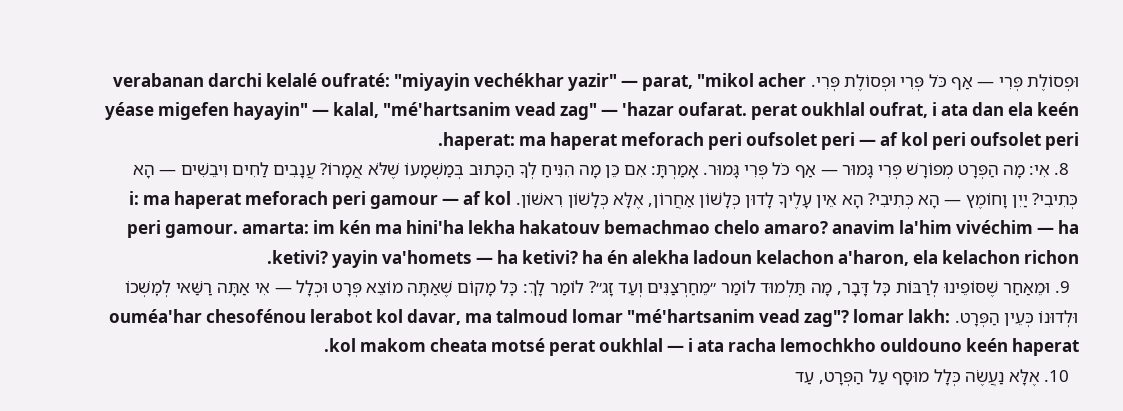וּפְסוֹלֶת פְּרִי — אַף כֹּל פְּרִי וּפְסוֹלֶת פְּרִי. verabanan darchi kelalé oufraté: "miyayin vechékhar yazir" — parat, "mikol acher yéase migefen hayayin" — kalal, "mé'hartsanim vead zag" — 'hazar oufarat. perat oukhlal oufrat, i ata dan ela keén haperat: ma haperat meforach peri oufsolet peri — af kol peri oufsolet peri.
  8. אִי: מָה הַפְּרָט מְפוֹרָשׁ פְּרִי גָּמוּר — אַף כֹּל פְּרִי גָּמוּר. אָמַרְתָּ: אִם כֵּן מָה הִנִּיחַ לְךָ הַכָּתוּב בְּמַשְׁמָעוֹ שֶׁלֹּא אֲמָרוֹ? עֲנָבִים לַחִים וִיבֵשִׁים — הָא כְּתִיבִי? יַיִן וָחוֹמֶץ — הָא כְּתִיבִי? הָא אֵין עָלֶיךָ לָדוּן כְּלָשׁוֹן אַחֲרוֹן, אֶלָּא כְּלָשׁוֹן רִאשׁוֹן. i: ma haperat meforach peri gamour — af kol peri gamour. amarta: im kén ma hini'ha lekha hakatouv bemachmao chelo amaro? anavim la'him vivéchim — ha ketivi? yayin va'homets — ha ketivi? ha én alekha ladoun kelachon a'haron, ela kelachon richon.
  9. וּמֵאַחַר שֶׁסּוֹפֵינוּ לְרַבּוֹת כׇּל דָּבָר, מָה תַּלְמוּד לוֹמַר ״מֵחַרְצַנִּים וְעַד זָג״? לוֹמַר לָךְ: כׇּל מָקוֹם שֶׁאַתָּה מוֹצֵא פְּרָט וּכְלָל — אִי אַתָּה רַשַּׁאי לְמׇשְׁכוֹ וּלְדוּנוֹ כְּעֵין הַפְּרָט. ouméa'har chesofénou lerabot kol davar, ma talmoud lomar "mé'hartsanim vead zag"? lomar lakh: kol makom cheata motsé perat oukhlal — i ata racha lemochkho ouldouno keén haperat.
  10. אֶלָּא נַעֲשֶׂה כְּלָל מוּסָף עַל הַפְּרָט, עַד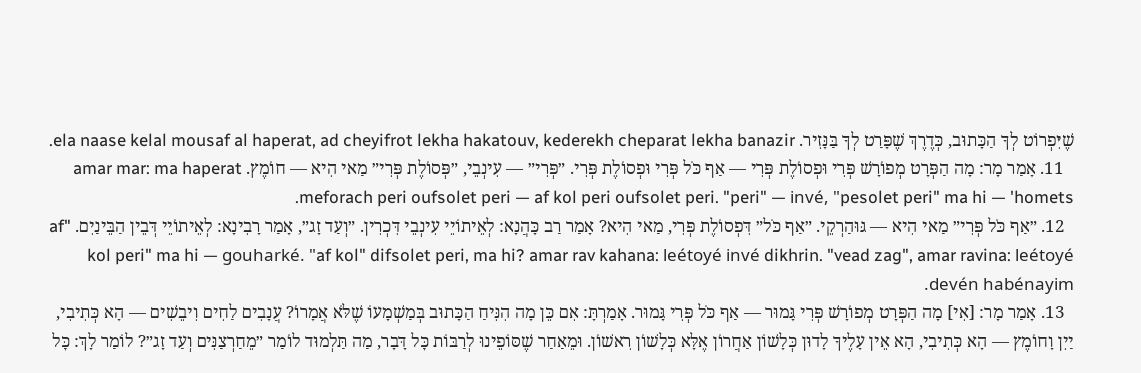שֶׁיִּפְרוֹט לְךָ הַכָּתוּב, כְּדֶרֶךְ שֶׁפָּרַט לְךָ בַּנָּזִיר. ela naase kelal mousaf al haperat, ad cheyifrot lekha hakatouv, kederekh cheparat lekha banazir.
  11. אָמַר מָר: מָה הַפְּרָט מְפוֹרָשׁ פְּרִי וּפְסוֹלֶת פְּרִי — אַף כֹּל פְּרִי וּפְסוֹלֶת פְּרִי. ״פְּרִי״ — עִינְבֵי, ״פְּסוֹלֶת פְּרִי״ מַאי הִיא — חוֹמֶץ. amar mar: ma haperat meforach peri oufsolet peri — af kol peri oufsolet peri. "peri" — invé, "pesolet peri" ma hi — 'homets.
  12. ״אַף כֹּל פְּרִי״ מַאי הִיא — גּוּהַרְקֵי. ״אַף כֹּל״ דִּפְסוֹלֶת פְּרִי, מַאי הִיא? אָמַר רַב כָּהֲנָא: לְאֵיתוֹיֵי עִינְבֵי דִּכְרִין. ״וְעַד זָג״, אָמַר רָבִינָא: לְאֵיתוֹיֵי דְּבֵין הַבֵּינַיִם. "af kol peri" ma hi — gouharké. "af kol" difsolet peri, ma hi? amar rav kahana: leétoyé invé dikhrin. "vead zag", amar ravina: leétoyé devén habénayim.
  13. אָמַר מָר: [אִי] מָה הַפְּרָט מְפוֹרָשׁ פְּרִי גָּמוּר — אַף כֹּל פְּרִי גָּמוּר. אָמַרְתָּ: אִם כֵּן מָה הִנִּיחַ הַכָּתוּב בְּמַשְׁמָעוֹ שֶׁלֹּא אֲמָרוֹ? עֲנָבִים לַחִים וִיבֵשִׁים — הָא כְּתִיבִי, יַיִן וָחוֹמֶץ — הָא כְּתִיבִי, הָא אֵין עָלֶיךָ לָדוּן כְּלָשׁוֹן אַחֲרוֹן אֶלָּא כְּלָשׁוֹן רִאשׁוֹן. וּמֵאַחַר שֶׁסּוֹפֵינוּ לְרַבּוֹת כׇּל דָּבָר, מַה תַּלְמוּד לוֹמַר ״מֵחַרְצַנִּים וְעַד זָג״? לוֹמַר לָךְ: כׇּל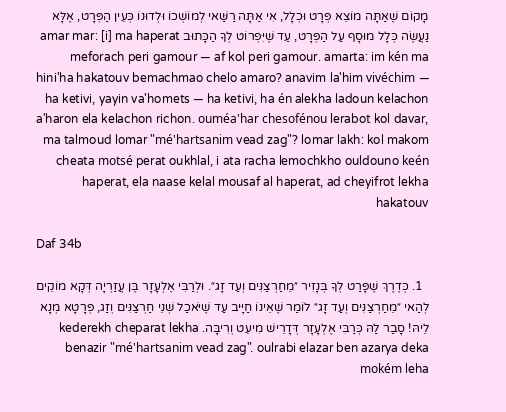מָקוֹם שֶׁאַתָּה מוֹצֵא פְּרָט וּכְלָל, אִי אַתָּה רַשַּׁאי לְמוֹשְׁכוֹ וּלְדוּנוֹ כְּעֵין הַפְּרָט, אֶלָּא נַעֲשֶׂה כְּלָל מוּסָף עַל הַפְּרָט, עַד שֶׁיִּפְרוֹט לְךָ הַכָּתוּב amar mar: [i] ma haperat meforach peri gamour — af kol peri gamour. amarta: im kén ma hini'ha hakatouv bemachmao chelo amaro? anavim la'him vivéchim — ha ketivi, yayin va'homets — ha ketivi, ha én alekha ladoun kelachon a'haron ela kelachon richon. ouméa'har chesofénou lerabot kol davar, ma talmoud lomar "mé'hartsanim vead zag"? lomar lakh: kol makom cheata motsé perat oukhlal, i ata racha lemochkho ouldouno keén haperat, ela naase kelal mousaf al haperat, ad cheyifrot lekha hakatouv

Daf 34b

  1. כְּדֶרֶךְ שֶׁפָּרַט לְךָ בְּנָזִיר ״מֵחַרְצַנִּים וְעַד זָג״. וּלְרַבִּי אֶלְעָזָר בֶּן עֲזַרְיָה דְּקָא מוֹקֵים לְהַאי ״מֵחַרְצַנִּים וְעַד זָג״ לוֹמַר שֶׁאֵינוֹ חַיָּיב עַד שֶׁיֹּאכַל שְׁנֵי חַרְצַנִּים וְזַג, פְּרָטָא מְנָא לֵיהּ! סָבַר לַהּ כְּרַבִּי אֶלְעָזָר דְּדָרֵישׁ מִיעֵט וְרִיבָּה. kederekh cheparat lekha benazir "mé'hartsanim vead zag". oulrabi elazar ben azarya deka mokém leha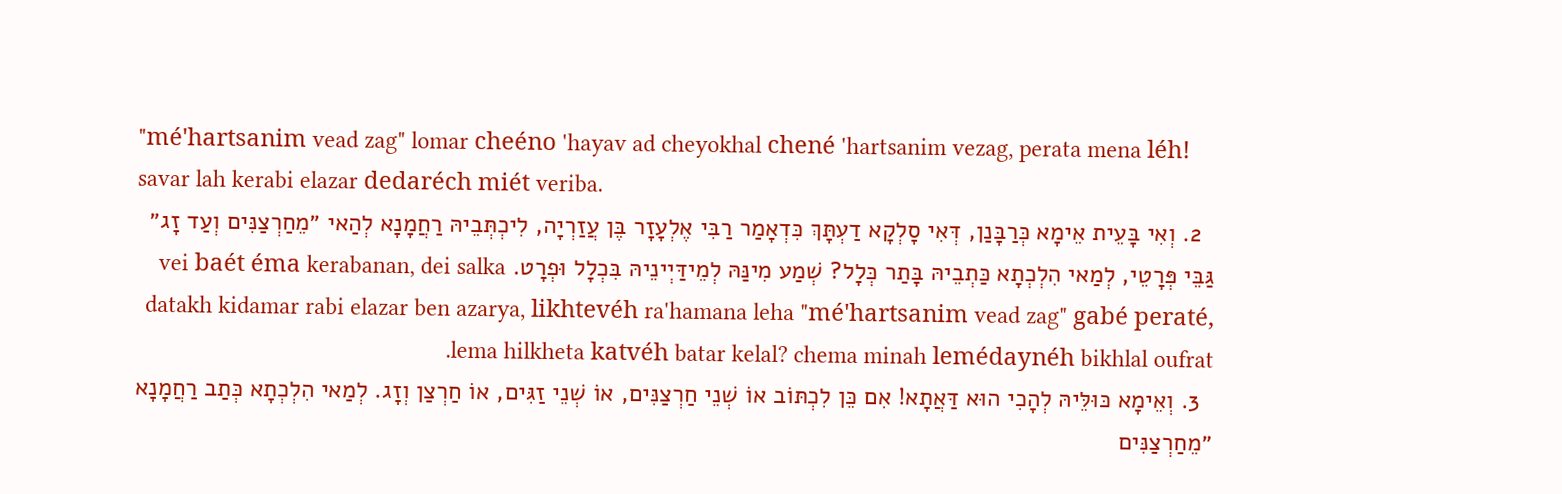"mé'hartsanim vead zag" lomar cheéno 'hayav ad cheyokhal chené 'hartsanim vezag, perata mena léh! savar lah kerabi elazar dedaréch miét veriba.
  2. וְאִי בָּעֵית אֵימָא כְּרַבָּנַן, דְּאִי סָלְקָא דַעְתָּךְ כִּדְאָמַר רַבִּי אֶלְעָזָר בֶּן עֲזַרְיָה, לִיכְתְּבֵיהּ רַחֲמָנָא לְהַאי ״מֵחַרְצַנִּים וְעַד זָג״ גַּבֵּי פְּרָטֵי, לְמַאי הִלְכְתָא כַּתְבֵיהּ בָּתַר כְּלָל? שְׁמַע מִינַּהּ לְמֵידַּיְינֵיהּ בִּכְלָל וּפְרָט. vei baét éma kerabanan, dei salka datakh kidamar rabi elazar ben azarya, likhtevéh ra'hamana leha "mé'hartsanim vead zag" gabé peraté, lema hilkheta katvéh batar kelal? chema minah lemédaynéh bikhlal oufrat.
  3. וְאֵימָא כּוּלֵּיהּ לְהָכִי הוּא דַּאֲתָא! אִם כֵּן לִכְתּוֹב אוֹ שְׁנֵי חַרְצַנִּים, אוֹ שְׁנֵי זַגִּים, אוֹ חַרְצַן וְזָג. לְמַאי הִלְכְתָא כְּתַב רַחֲמָנָא ״מֵחַרְצַנִּים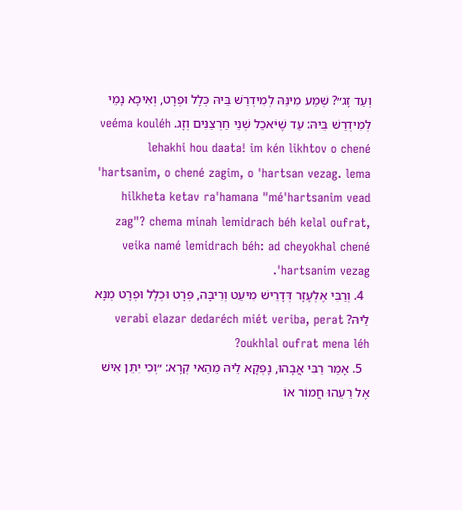וְעַד זָג״? שְׁמַע מִינַּהּ לְמִידְרַשׁ בֵּיהּ כְּלָל וּפְרָט, וְאִיכָּא נָמֵי לְמִידְרַשׁ בֵּיהּ: עַד שֶׁיֹּאכַל שְׁנֵי חַרְצַנִּים וְזָג. veéma kouléh lehakhi hou daata! im kén likhtov o chené 'hartsanim, o chené zagim, o 'hartsan vezag. lema hilkheta ketav ra'hamana "mé'hartsanim vead zag"? chema minah lemidrach béh kelal oufrat, veika namé lemidrach béh: ad cheyokhal chené 'hartsanim vezag.
  4. וְרַבִּי אֶלְעָזָר דְּדָרֵישׁ מִיעֵט וְרִיבָּה, פְּרָט וּכְלָל וּפְרָט מְנָא לֵיהּ? verabi elazar dedaréch miét veriba, perat oukhlal oufrat mena léh?
  5. אָמַר רַבִּי אֲבָהוּ, נָפְקָא לֵיהּ מֵהַאי קְרָא: ״וְכִי יִתֵּן אִישׁ אֶל רֵעֵהוּ חֲמוֹר אוֹ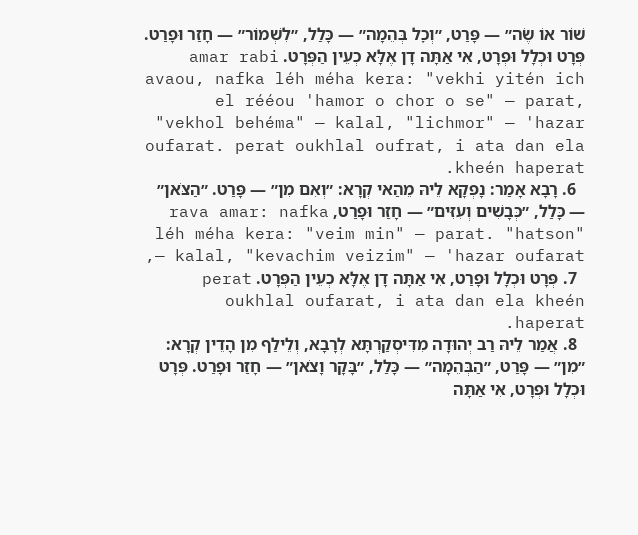שׁוֹר אוֹ שֶׂה״ — פָּרַט, ״וְכׇל בְּהֵמָה״ — כָּלַל, ״לִשְׁמוֹר״ — חָזַר וּפָרַט. פְּרָט וּכְלָל וּפְרָט, אִי אַתָּה דָן אֶלָּא כְעֵין הַפְּרָט. amar rabi avaou, nafka léh méha kera: "vekhi yitén ich el rééou 'hamor o chor o se" — parat, "vekhol behéma" — kalal, "lichmor" — 'hazar oufarat. perat oukhlal oufrat, i ata dan ela kheén haperat.
  6. רָבָא אָמַר: נָפְקָא לֵיהּ מֵהַאי קְרָא: ״וְאִם מִן״ — פָּרַט. ״הַצֹּאן״ — כָּלַל, ״כְּבָשִׁים וְעִזִּים״ — חָזַר וּפָרַט, rava amar: nafka léh méha kera: "veim min" — parat. "hatson" — kalal, "kevachim veizim" — 'hazar oufarat,
  7. פְּרָט וּכְלָל וּפָרַט, אִי אַתָּה דָן אֶלָּא כְעֵין הַפְּרָט. perat oukhlal oufarat, i ata dan ela kheén haperat.
  8. אֲמַר לֵיהּ רַב יְהוּדָה מִדִּיסְקַרְתָּא לְרָבָא, וְלֵילַף מִן הָדֵין קְרָא: ״מִן״ — פָּרַט, ״הַבְּהֵמָה״ — כָּלַל, ״בָּקָר וָצֹאן״ — חָזַר וּפָרַט. פְּרָט וּכְלָל וּפְרָט, אִי אַתָּה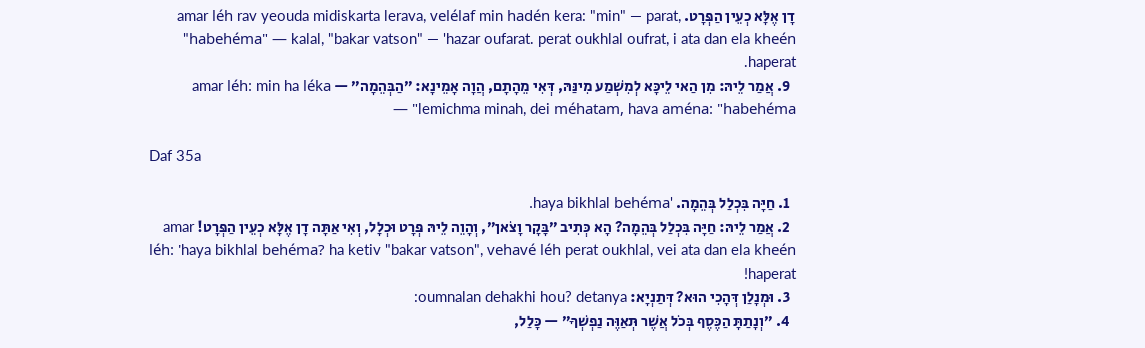דָן אֶלָּא כְעֵין הַפְּרָט. amar léh rav yeouda midiskarta lerava, velélaf min hadén kera: "min" — parat, "habehéma" — kalal, "bakar vatson" — 'hazar oufarat. perat oukhlal oufrat, i ata dan ela kheén haperat.
  9. אֲמַר לֵיהּ: מִן הַאי לֵיכָּא לְמִשְׁמַע מִינַּהּ, דְּאִי מֵהָתָם, הֲוָה אָמֵינָא: ״הַבְּהֵמָה״ — amar léh: min ha léka lemichma minah, dei méhatam, hava aména: "habehéma" —

Daf 35a

  1. חַיָּה בִּכְלַל בְּהֵמָה. 'haya bikhlal behéma.
  2. אֲמַר לֵיהּ: חַיָּה בִּכְלַל בְּהֵמָה? הָא כְּתִיב ״בָּקָר וָצֹאן״, וְהָוֵה לֵיהּ פְּרָט וּכְלָל, וְאִי אַתָּה דָן אֶלָּא כְעֵין הַפְּרָט! amar léh: 'haya bikhlal behéma? ha ketiv "bakar vatson", vehavé léh perat oukhlal, vei ata dan ela kheén haperat!
  3. וּמְנָלַן דְּהָכִי הוּא? דְּתַנְיָא: oumnalan dehakhi hou? detanya:
  4. ״וְנָתַתָּ הַכֶּסֶף בְּכֹל אֲשֶׁר תְּאַוֶּה נַפְשְׁךָ״ — כָּלַל,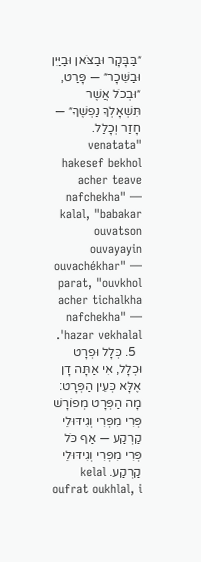״בַּבָּקָר וּבַצֹּאן וּבַיַּיִן וּבַשֵּׁכָר״ — פָּרַט, ״וּבְכֹל אֲשֶׁר תִּשְׁאָלְךָ נַפְשֶׁךָ״ — חָזַר וְכָלַל. "venatata hakesef bekhol acher teave nafchekha" — kalal, "babakar ouvatson ouvayayin ouvachékhar" — parat, "ouvkhol acher tichalkha nafchekha" — 'hazar vekhalal.
  5. כְּלָל וּפְרָט וּכְלָל, אִי אַתָּה דָן אֶלָּא כְּעֵין הַפְּרָט: מָה הַפְּרָט מְפוֹרָשׁ פְּרִי מִפְּרִי וְגִידּוּלֵי קַרְקַע — אַף כֹּל פְּרִי מִפְּרִי וְגִידּוּלֵי קַרְקַע. kelal oufrat oukhlal, i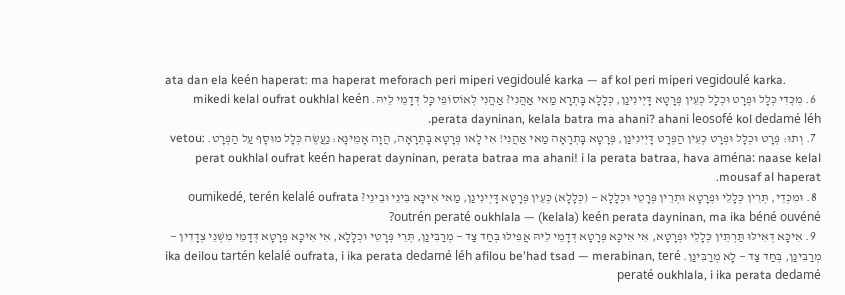ata dan ela keén haperat: ma haperat meforach peri miperi vegidoulé karka — af kol peri miperi vegidoulé karka.
  6. מִכְּדִי כְּלָל וּפְרָט וּכְלָל כְּעֵין פְּרָטָא דָּיְינִינַן, כְּלָלָא בָּתְרָא מַאי אַהֲנִי? אַהֲנִי לְאוֹסוֹפֵי כׇּל דְּדָמֵי לֵיהּ. mikedi kelal oufrat oukhlal keén perata dayninan, kelala batra ma ahani? ahani leosofé kol dedamé léh.
  7. וְתוּ: פְּרָט וּכְלָל וּפְרָט כְּעֵין הַפְּרָט דָּיְינִינַן, פְּרָטָא בָּתְרָאָה מַאי אַהֲנִי! אִי לָאו פְּרָטָא בָּתְרָאָה, הֲוָה אָמֵינָא: נַעֲשֶׂה כְּלָל מוּסָף עַל הַפְּרָט. vetou: perat oukhlal oufrat keén haperat dayninan, perata batraa ma ahani! i la perata batraa, hava aména: naase kelal mousaf al haperat.
  8. וּמִכְּדֵי, תְּרֵין כְּלָלֵי וּפְרָטָא וּתְרֵין פְּרָטֵי וּכְלָלָא — (כְּלָלָא) כְּעֵין פְּרָטָא דָּיְינִינַן, מַאי אִיכָּא בֵּינֵי וּבֵינֵי? oumikedé, terén kelalé oufrata outrén peraté oukhlala — (kelala) keén perata dayninan, ma ika béné ouvéné?
  9. אִיכָּא דְּאִילּוּ תַּרְתֵּין כְּלָלֵי וּפְרָטָא, אִי אִיכָּא פְּרָטָא דְּדָמֵי לֵיהּ אֲפִילּוּ בְּחַד צַד — מְרַבִּינַן, תְּרֵי פְּרָטֵי וּכְלָלָא, אִי אִיכָּא פְּרָטָא דְּדָמֵי מִשְּׁנֵי צְדָדִין — מְרַבִּינַן, בְּחַד צַד — לָא מְרַבִּינַן. ika deilou tartén kelalé oufrata, i ika perata dedamé léh afilou be'had tsad — merabinan, teré peraté oukhlala, i ika perata dedamé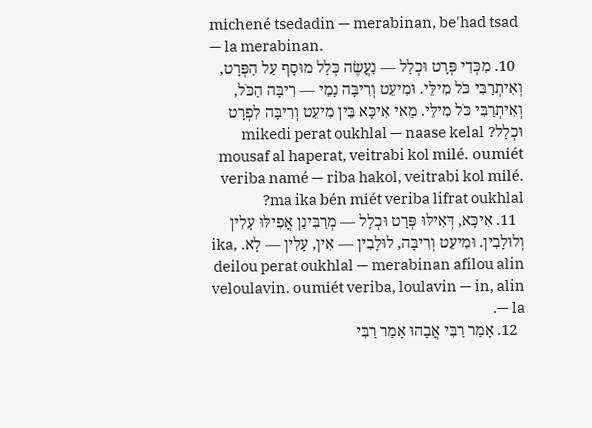michené tsedadin — merabinan, be'had tsad — la merabinan.
  10. מִכְּדִי פְּרָט וּכְלָל — נַעֲשֶׂה כְּלָל מוּסָף עַל הַפְּרָט, וְאִיתְרַבִּי כֹּל מִילֵּי. וּמִיעֵט וְרִיבָּה נָמֵי — רִיבָּה הַכֹּל, וְאִיתְרַבִּי כֹּל מִילֵּי. מַאי אִיכָּא בֵּין מִיעֵט וְרִיבָּה לִפְרָט וּכְלָל? mikedi perat oukhlal — naase kelal mousaf al haperat, veitrabi kol milé. oumiét veriba namé — riba hakol, veitrabi kol milé. ma ika bén miét veriba lifrat oukhlal?
  11. אִיכָּא, דְּאִילּוּ פְּרָט וּכְלָל — מְרַבִּינַן אֲפִילּוּ עָלִין וְלוּלָבִין. וּמִיעֵט וְרִיבָּה, לוּלָבִין — אִין, עָלִין — לָא. ika, deilou perat oukhlal — merabinan afilou alin veloulavin. oumiét veriba, loulavin — in, alin — la.
  12. אָמַר רַבִּי אֲבָהוּ אָמַר רַבִּי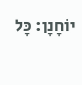יוֹחָנָן: כׇּל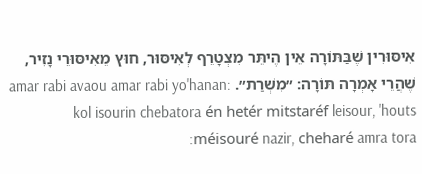אִיסּוּרִין שֶׁבַּתּוֹרָה אֵין הֶיתֵּר מִצְטָרֵף לְאִיסּוּר, חוּץ מֵאִיסּוּרֵי נָזִיר, שֶׁהֲרֵי אָמְרָה תּוֹרָה: ״מִשְׁרַת״. amar rabi avaou amar rabi yo'hanan: kol isourin chebatora én hetér mitstaréf leisour, 'houts méisouré nazir, cheharé amra tora: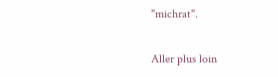"michrat".

Aller plus loin